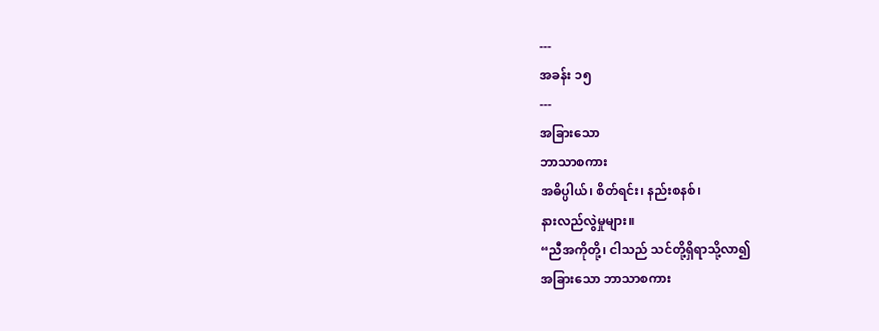---
အခန်း ၁၅
---
အခြားသော
ဘာသာစကား
အဓိပ္ပါယ်၊ စိတ်ရင်း၊ နည်းစနစ်၊
နားလည်လွဲမှုများ။
“ညီအကိုတို့၊ ငါသည် သင်တို့ရှိရာသို့လာ၍
အခြားသော ဘာသာစကား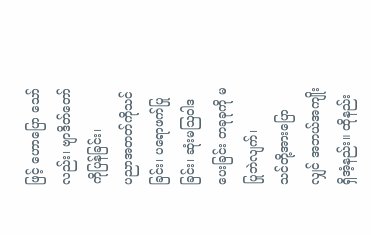ဖြင့် ဟောပြော သော်လည်း၊ ဗျာဒိတ်တော်ကိုပြန်ခြင်း၊
ပညာအတတ်ကိုသင်ခြင်း၊ ပရောဖက်ပြုခြင်း၊ ဆုံးမဩဝါဒပေးခြင်း တခုခုကို မပြုဘဲလျက်၊
သင်တို့အားပြောလျှင် အဘယ်အကျိုးရှိအံ့နည်း။ ထိုနည်း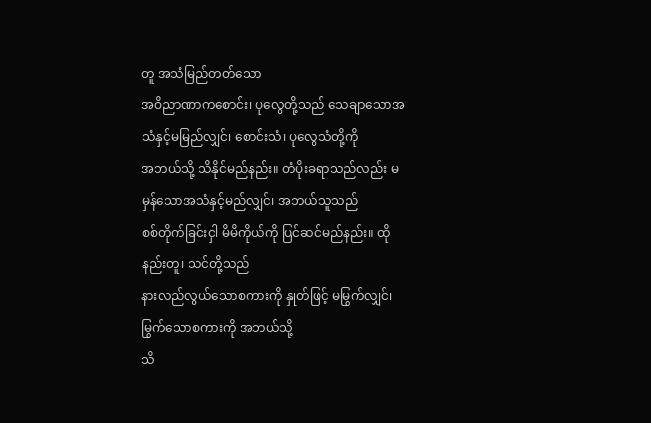တူ အသံမြည်တတ်သော
အဝိညာဏာကစောင်း၊ ပုလွေတို့သည် သေချာသောအသံနှင့်မမြည်လျှင်၊ စောင်းသံ၊ ပုလွေသံတို့ကို
အဘယ်သို့ သိနိုင်မည်နည်း။ တံပိုးခရာသည်လည်း မမှန်သောအသံနှင့်မည်လျှင်၊ အဘယ်သူသည်
စစ်တိုက်ခြင်းငှါ မိမိကိုယ်ကို ပြင်ဆင်မည်နည်း။ ထိုနည်းတူ၊ သင်တို့သည်
နားလည်လွယ်သောစကားကို နှုတ်ဖြင့် မမြွက်လျှင်၊မြွက်သောစကားကို အဘယ်သို့
သိ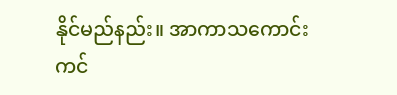နိုင်မည်နည်း။ အာကာသကောင်းကင်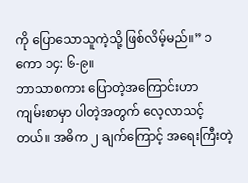ကို ပြောသောသူကဲ့သို့ ဖြစ်လိမ့်မည်။” ၁ကော ၁၄: ၆-၉။
ဘာသာစကား ပြောတဲ့အကြောင်းဟာ
ကျမ်းစာမှာ ပါတဲ့အတွက် လေ့လာသင့်တယ်။ အဓိက ၂ ချက်ကြောင့် အရေးကြီးတဲ့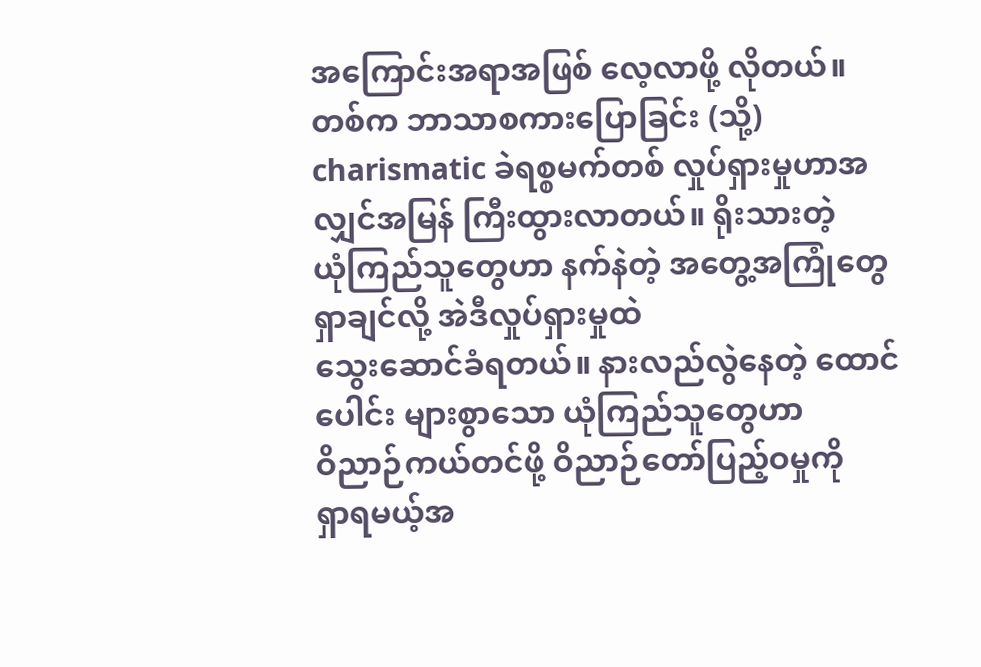အကြောင်းအရာအဖြစ် လေ့လာဖို့ လိုတယ်။
တစ်က ဘာသာစကားပြောခြင်း (သို့) charismatic ခဲရစ္စမက်တစ် လှုပ်ရှားမှုဟာအလျှင်အမြန် ကြီးထွားလာတယ်။ ရိုးသားတဲ့
ယုံကြည်သူတွေဟာ နက်နဲတဲ့ အတွေ့အကြုံတွေ ရှာချင်လို့ အဲဒီလှုပ်ရှားမှုထဲ
သွေးဆောင်ခံရတယ်။ နားလည်လွဲနေတဲ့ ထောင်ပေါင်း များစွာသော ယုံကြည်သူတွေဟာ
ဝိညာဉ်ကယ်တင်ဖို့ ဝိညာဉ်တော်ပြည့်ဝမှုကို
ရှာရမယ့်အ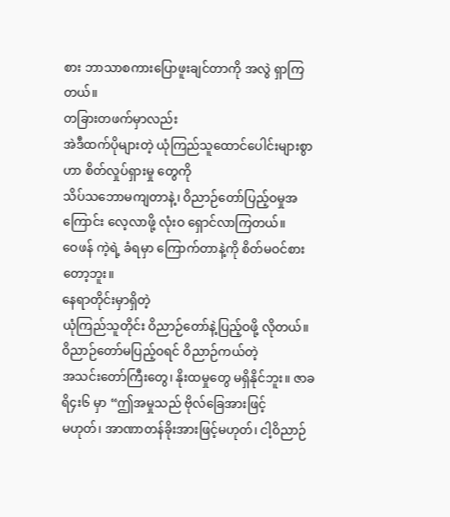စား ဘာသာစကားပြောဖူးချင်တာကို အလွဲ ရှာကြတယ်။
တခြားတဖက်မှာလည်း
အဲဒီထက်ပိုများတဲ့ ယုံကြည်သူထောင်ပေါင်းများစွာဟာ စိတ်လှုပ်ရှားမှု တွေကို
သိပ်သဘောမကျတာနဲ့၊ ဝိညာဉ်တော်ပြည့်ဝမှုအကြောင်း လေ့လာဖို့ လုံးဝ ရှောင်လာကြတယ်။
ဝေဖန် ကဲ့ရဲ့ ခံရမှာ ကြောက်တာနဲ့ကို စိတ်မဝင်စားတော့ဘူး။
နေရာတိုင်းမှာရှိတဲ့
ယုံကြည်သူတိုင်း ဝိညာဉ်တော်နဲ့ပြည့်ဝဖို့ လိုတယ်။ ဝိညာဉ်တော်မပြည့်ဝရင် ဝိညာဉ်ကယ်တဲ့
အသင်းတော်ကြီးတွေ၊ နိုးထမှုတွေ မရှိနိုင်ဘူး။ ဇာခရိ၄း၆ မှာ “ဤအမှုသည် ဗိုလ်ခြေအားဖြင့်
မဟုတ်၊ အာဏာတန်ခိုးအားဖြင့်မဟုတ်၊ ငါ့ဝိညာဉ်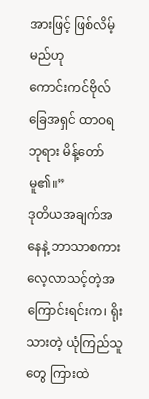အားဖြင့် ဖြစ်လိမ့်မည်ဟု
ကောင်းကင်ဗိုလ်ခြေအရှင် ထာဝရဘုရား မိန့်တော်မူ၏။”
ဒုတိယအချက်အနေနဲ့ ဘာသာစကား
လေ့လာသင့်တဲ့အကြောင်းရင်းက၊ ရိုးသားတဲ့ ယုံကြည်သူတွေ ကြားထဲ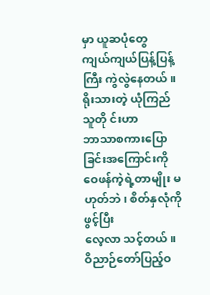မှာ ယူဆပုံတွေ
ကျယ်ကျယ်ပြန့်ပြန့်ကြီး ကွဲလွဲနေတယ်။ ရိုးသားတဲ့ ယုံကြည်သူတို င်းဟာ
ဘာသာစကားပြောခြင်းအကြောင်းကို ဝေဖန်ကဲ့ရဲ့တာမျိုး မဟုတ်ဘဲ၊ စိတ်နှလုံကိုဖွင့်ပြီး
လေ့လာ သင့်တယ်။ ဝိညာဉ်တော်ပြည့်ဝ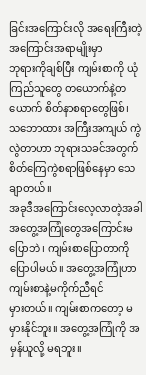ခြင်းအကြောင်းလို အရေးကြီးတဲ့ အကြောင်းအရာမျိုးမှာ
ဘုရားကိုချစ်ပြီး ကျမ်းစာကို ယုံကြည်သူတွေ တယောက်နဲ့တယောက် စိတ်နာစရာတွေဖြစ်၊
သဘောထား အကြီးအကျယ် ကွဲလွဲတာဟာ ဘုရားသခင်အတွက် စိတ်ကြေကွဲစရာဖြစ်နေမှာ သေချာတယ်။
အခုဒီအကြောင်းလေ့လာတဲ့အခါ
အတွေ့အကြုံတွေအကြောင်းမပြောဘဲ၊ ကျမ်းစာပြောတာကို ပြောပါမယ်။ အတွေ့အကြုံဟာ ကျမ်းစာနဲ့မကိုက်ညီရင်
မှားတယ်။ ကျမ်းစာကတော့ မမှားနိုင်ဘူး။ အတွေ့အကြုံကို အမှန်ယူလို့ မရဘူး။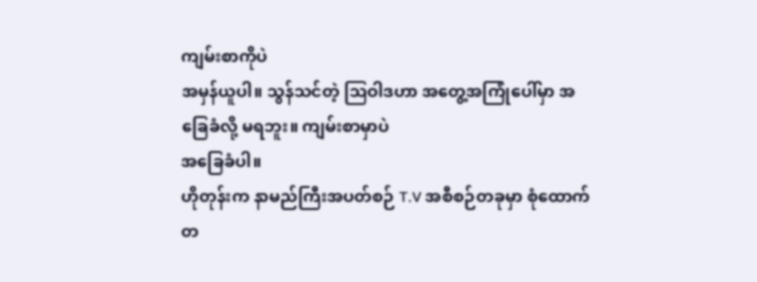ကျမ်းစာကိုပဲ
အမှန်ယူပါ။ သွန်သင်တဲ့ ဩဝါဒဟာ အတွေ့အကြုံပေါ်မှာ အခြေခံလို့ မရဘူး။ ကျမ်းစာမှာပဲ
အခြေခံပါ။
ဟိုတုန်းက နာမည်ကြီးအပတ်စဉ် T.V အစီစဉ်တခုမှာ စုံထောက်တ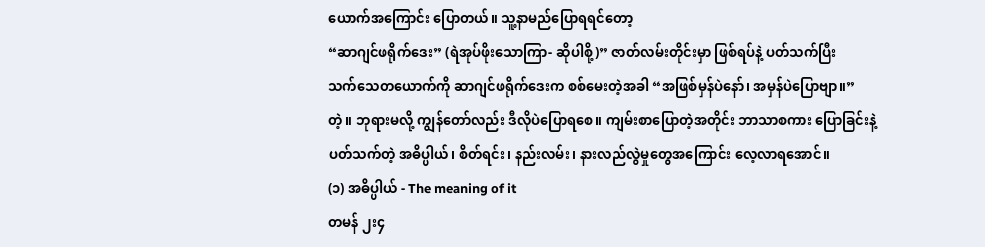ယောက်အကြောင်း ပြောတယ်။ သူ့နာမည်ပြောရရင်တော့
“ဆာဂျင်ဖရိုက်ဒေး” (ရဲအုပ်ဖိုးသောကြာ- ဆိုပါစို့)” ဇာတ်လမ်းတိုင်းမှာ ဖြစ်ရပ်နဲ့ ပတ်သက်ပြီး
သက်သေတယောက်ကို ဆာဂျင်ဖရိုက်ဒေးက စစ်မေးတဲ့အခါ “အဖြစ်မှန်ပဲနော်၊ အမှန်ပဲပြောဗျာ။”
တဲ့။ ဘုရားမလို့ ကျွန်တော်လည်း ဒီလိုပဲပြောရစေ။ ကျမ်းစာပြောတဲ့အတိုင်း ဘာသာစကား ပြောခြင်းနဲ့
ပတ်သက်တဲ့ အဓိပ္ပါယ်၊ စိတ်ရင်း၊ နည်းလမ်း၊ နားလည်လွဲမှုတွေအကြောင်း လေ့လာရအောင်။
(၁) အဓိပ္ပါယ် - The meaning of it
တမန် ၂း၄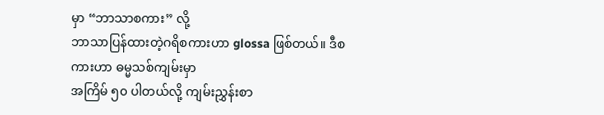မှာ “ဘာသာစကား” လို့
ဘာသာပြန်ထားတဲ့ဂရိစကားဟာ glossa ဖြစ်တယ်။ ဒီစကားဟာ ဓမ္မသစ်ကျမ်းမှာ
အကြိမ် ၅၀ ပါတယ်လို့ ကျမ်းညွှန်းစာ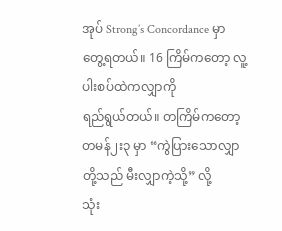အုပ် Strong’s Concordance မှာ တွေ့ရတယ်။ 16 ကြိမ်ကတော့ လူ့ပါးစပ်ထဲကလျှာကို
ရည်ရွယ်တယ်။ တကြိမ်ကတော့ တမန်၂း၃ မှာ “ကွဲပြားသောလျှာတို့သည် မီးလျှာကဲ့သို့” လို့
သုံး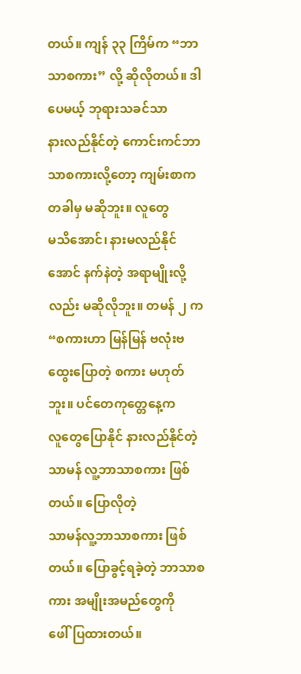တယ်။ ကျန် ၃၃ ကြိမ်က “ဘာသာစကား” လို့ ဆိုလိုတယ်။ ဒါပေမယ့် ဘုရားသခင်သာ
နားလည်နိုင်တဲ့ ကောင်းကင်ဘာသာစကားလို့တော့ ကျမ်းစာက တခါမှ မဆိုဘူး။ လူတွေ
မသိအောင်၊ နားမလည်နိုင်အောင် နက်နဲတဲ့ အရာမျိုးလို့လည်း မဆိုလိုဘူး။ တမန် ၂ က
“စကားဟာ မြန်မြန် ဗလုံးဗထွေးပြောတဲ့ စကား မဟုတ်ဘူး။ ပင်တေကုတ္တေနေ့က
လူတွေပြောနိုင် နားလည်နိုင်တဲ့ သာမန် လူ့ဘာသာစကား ဖြစ်တယ်။ ပြောလိုတဲ့
သာမန်လူ့ဘာသာစကား ဖြစ်တယ်။ ပြောခွင့်ရခဲ့တဲ့ ဘာသာစကား အမျိုးအမည်တွေကို
ဖေါ်ပြထားတယ်။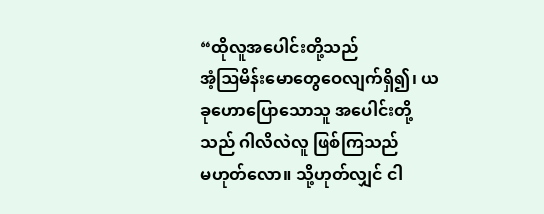“ထိုလူအပေါင်းတို့သည်
အံ့ဩမိန်းမောတွေဝေလျက်ရှိ၍၊ ယခုဟောပြောသောသူ အပေါင်းတို့သည် ဂါလိလဲလူ ဖြစ်ကြသည်
မဟုတ်လော။ သို့ဟုတ်လျှင် ငါ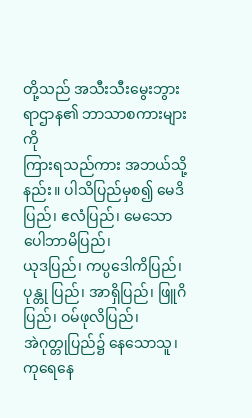တို့သည် အသီးသီးမွေးဘွားရာဌာန၏ ဘာသာစကားများကို
ကြားရသည်ကား အဘယ်သို့နည်း။ ပါသိပြည်မှစ၍ မေဒိပြည်၊ ဧလံပြည်၊ မေသော ပေါဘာမိပြည်၊
ယုဒပြည်၊ ကပ္ပဒေါကိပြည်၊ ပုန္တု ပြည်၊ အာရှိပြည်၊ ဖြူဂိပြည်၊ ဝမ်ဖုလိပြည်၊
အဲဂုတ္တုပြည်၌ နေသောသူ၊ ကုရေနေ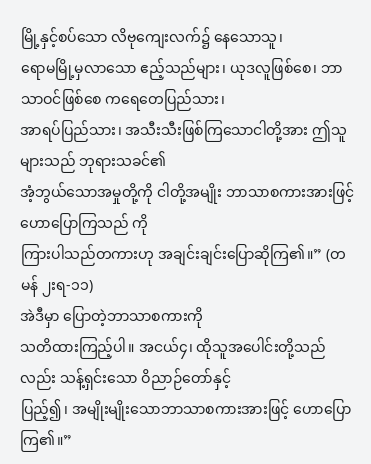မြို့နှင့်စပ်သော လိဗုကျေးလက်၌ နေသောသူ၊
ရောမမြို့မှလာသော ဧည့်သည်များ၊ ယုဒလူဖြစ်စေ၊ ဘာသာဝင်ဖြစ်စေ ကရေတေပြည်သား၊
အာရပ်ပြည်သား၊ အသီးသီးဖြစ်ကြသောငါတို့အား ဤသူများသည် ဘုရားသခင်၏
အံ့ဘွယ်သောအမှုတို့ကို ငါတို့အမျိုး ဘာသာစကားအားဖြင့် ဟောပြောကြသည် ကို
ကြားပါသည်တကားဟု အချင်းချင်းပြောဆိုကြ၏။” (တမန် ၂းရ-၁၁)
အဲဒီမှာ ပြောတဲ့ဘာသာစကားကို
သတိထားကြည့်ပါ။ အငယ်၄၊ ထိုသူအပေါင်းတို့သည်လည်း သန့်ရှင်းသော ဝိညာဉ်တော်နှင့်
ပြည့်၍၊ အမျိုးမျိုးသောဘာသာစကားအားဖြင့် ဟောပြောကြ၏။”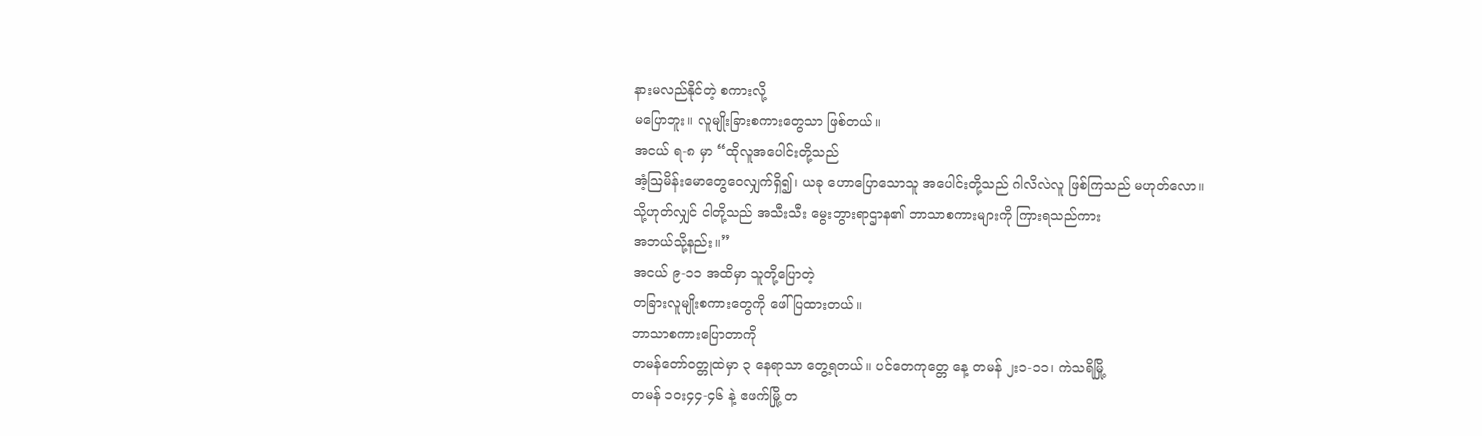နားမလည်နိုင်တဲ့ စကားလို့
မပြောဘူး။ လူမျိုးခြားစကားတွေသာ ဖြစ်တယ်။
အငယ် ရ-၈ မှာ “ထိုလူအပေါင်းတို့သည်
အံ့ဩမိန်းမောတွေဝေလျှက်ရှိ၍၊ ယခု ဟောပြောသောသူ အပေါင်းတို့သည် ဂါလိလဲလူ ဖြစ်ကြသည် မဟုတ်လော။
သို့ဟုတ်လျှင် ငါတို့သည် အသီးသီး မွေးဘွားရာဌာန၏ ဘာသာစကားများကို ကြားရသည်ကား
အဘယ်သို့နည်း။”
အငယ် ၉-၁၁ အထိမှာ သူတို့ပြောတဲ့
တခြားလူမျိုးစကားတွေကို ဖေါ်ပြထားတယ်။
ဘာသာစကားပြောတာကို
တမန်တော်ဝတ္တုထဲမှာ ၃ နေရာသာ တွေ့ရတယ်။ ပင်တေကုတ္တေ နေ့ တမန် ၂း၁-၁၁၊ ကဲသရိမြို့
တမန် ၁၀း၄၄-၄၆ နဲ့ ဧဖက်မြို့ တ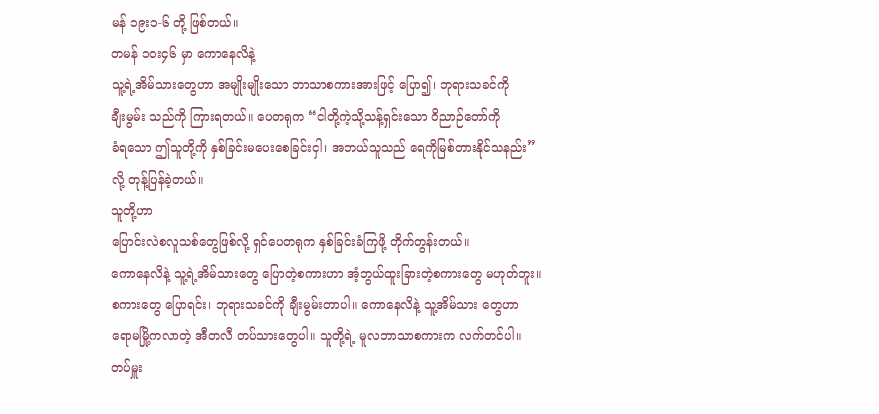မန် ၁၉း၁-၆ တို့ ဖြစ်တယ်။
တမန် ၁၀း၄၆ မှာ ကောနေလိနဲ့
သူ့ရဲ့အိမ်သားတွေဟာ အမျိုးမျိုးသော ဘာသာစကားအားဖြင့် ပြော၍၊ ဘုရားသခင်ကို
ချီးမွမ်း သည်ကို ကြားရတယ်။ ပေတရုက “ငါတို့ကဲ့သို့သန့်ရှင်းသော ဝိညာဉ်တော်ကို
ခံရသော ဤသူတို့ကို နှစ်ခြင်းမပေးစေခြင်းငှါ၊ အဘယ်သူသည် ရေကိုမြစ်တားနိုင်သနည်း”
လို့ တုန့်ပြန်ခဲ့တယ်။
သူတို့ဟာ
ပြောင်းလဲစလူသစ်တွေဖြစ်လို့ ရှင်ပေတရုက နှစ်ခြင်းခံကြဖို့ တိုက်တွန်းတယ်။
ကောနေလိနဲ့ သူ့ရဲ့အိမ်သားတွေ ပြောတဲ့စကားဟာ အံ့ဘွယ်ထူးခြားတဲ့စကားတွေ မဟုတ်ဘူး။
စကားတွေ ပြောရင်း၊ ဘုရားသခင်ကို ချီးမွမ်းတာပါ။ ကောနေလိနဲ့ သူ့အိမ်သား တွေဟာ
ရောမမြို့ကလာတဲ့ အီတလီ တပ်သားတွေပါ။ သူတို့ရဲ့ မူလဘာသာစကားက လက်တင်ပါ။
တပ်မှူး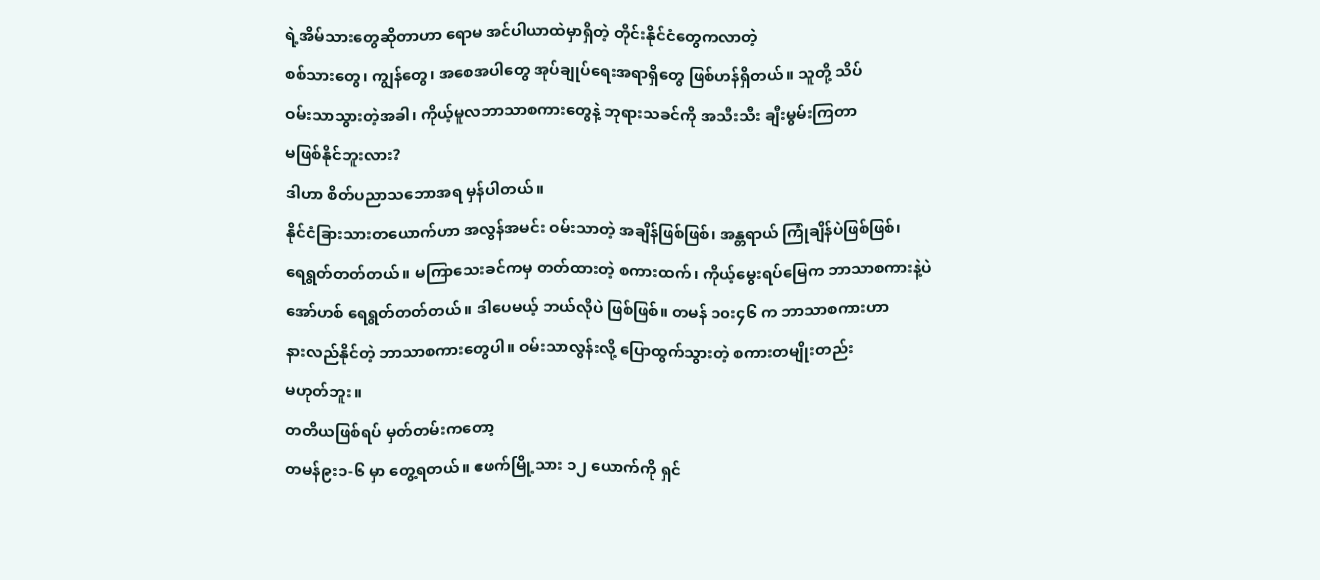ရဲ့အိမ်သားတွေဆိုတာဟာ ရောမ အင်ပါယာထဲမှာရှိတဲ့ တိုင်းနိုင်ငံတွေကလာတဲ့
စစ်သားတွေ၊ ကျွန်တွေ၊ အစေအပါတွေ အုပ်ချုပ်ရေးအရာရှိတွေ ဖြစ်ဟန်ရှိတယ်။ သူတို့ သိပ်
ဝမ်းသာသွားတဲ့အခါ၊ ကိုယ့်မူလဘာသာစကားတွေနဲ့ ဘုရားသခင်ကို အသီးသီး ချီးမွမ်းကြတာ
မဖြစ်နိုင်ဘူးလား?
ဒါဟာ စိတ်ပညာသဘောအရ မှန်ပါတယ်။
နိုင်ငံခြားသားတယောက်ဟာ အလွန်အမင်း ဝမ်းသာတဲ့ အချိန်ဖြစ်ဖြစ်၊ အန္တရာယ် ကြုံချိန်ပဲဖြစ်ဖြစ်၊
ရေရွတ်တတ်တယ်။ မကြာသေးခင်ကမှ တတ်ထားတဲ့ စကားထက်၊ ကိုယ့်မွေးရပ်မြေက ဘာသာစကားနဲ့ပဲ
အော်ဟစ် ရေရွတ်တတ်တယ်။ ဒါပေမယ့် ဘယ်လိုပဲ ဖြစ်ဖြစ်။ တမန် ၁၀း၄၆ က ဘာသာစကားဟာ
နားလည်နိုင်တဲ့ ဘာသာစကားတွေပါ။ ဝမ်းသာလွန်းလို့ ပြောထွက်သွားတဲ့ စကားတမျိုးတည်း
မဟုတ်ဘူး။
တတိယဖြစ်ရပ် မှတ်တမ်းကတော့
တမန်၉း၁-၆ မှာ တွေ့ရတယ်။ ဧဖက်မြို့သား ၁၂ ယောက်ကို ရှင်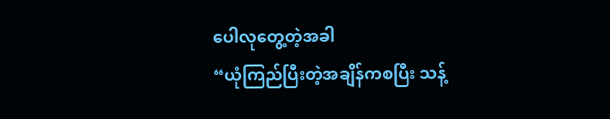ပေါလုတွေ့တဲ့အခါ
“ယုံကြည်ပြီးတဲ့အချိန်ကစပြီး သန့်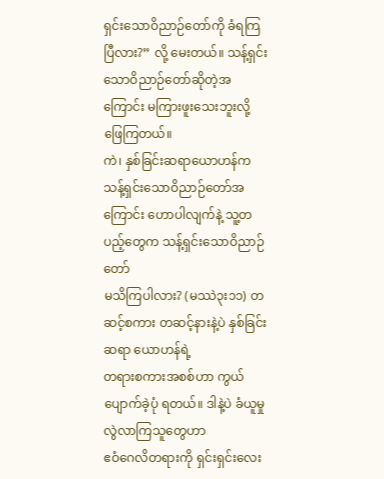ရှင်းသောဝိညာဉ်တော်ကို ခံရကြပြီလား?” လို့ မေးတယ်။ သန့်ရှင်းသောဝိညာဉ်တော်ဆိုတဲ့အကြောင်း မကြားဖူးသေးဘူးလို့
ဖြေကြတယ်။
ကဲ၊ နှစ်ခြင်းဆရာယောဟန်က
သန့်ရှင်းသောဝိညာဉ်တော်အကြောင်း ဟောပါလျက်နဲ့ သူ့တပည့်တွေက သန့်ရှင်းသောဝိညာဉ်တော်
မသိကြပါလား? (မဿဲ၃း၁၁) တဆင့်စကား တဆင့်နားနဲ့ပဲ နှစ်ခြင်းဆရာ ယောဟန်ရဲ့
တရားစကားအစစ်ဟာ ကွယ်ပျောက်ခဲ့ပုံ ရတယ်။ ဒါနဲ့ပဲ ခံယူမှုလွဲလာကြသူတွေဟာ
ဧဝံဂေလိတရားကို ရှင်းရှင်းလေး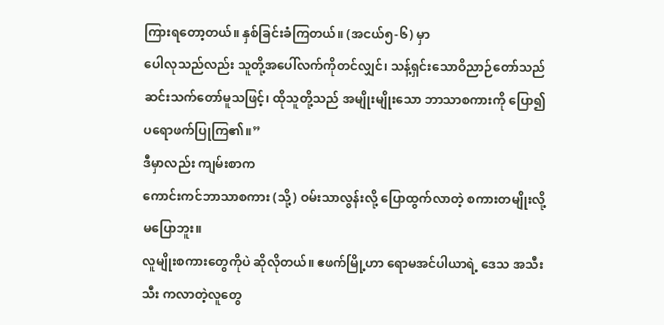ကြားရတော့တယ်။ နှစ်ခြင်းခံကြတယ်။ (အငယ်၅-၆) မှာ
ပေါလုသည်လည်း သူတို့အပေါ်လက်ကိုတင်လျှင်၊ သန့်ရှင်းသောဝိညာဉ်တော်သည်
ဆင်းသက်တော်မူသဖြင့်၊ ထိုသူတို့သည် အမျိုးမျိုးသော ဘာသာစကားကို ပြော၍
ပရောဖက်ပြုကြ၏။”
ဒီမှာလည်း ကျမ်းစာက
ကောင်းကင်ဘာသာစကား (သို့) ဝမ်းသာလွန်းလို့ ပြောထွက်လာတဲ့ စကားတမျိုးလို့ မပြောဘူး။
လူမျိုးစကားတွေကိုပဲ ဆိုလိုတယ်။ ဧဖက်မြို့ဟာ ရောမအင်ပါယာရဲ့ ဒေသ အသီးသီး ကလာတဲ့လူတွေ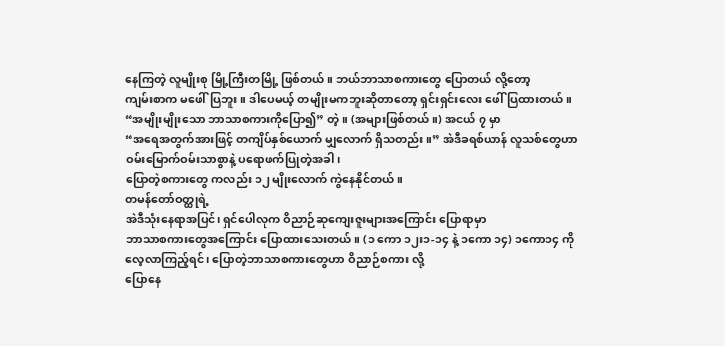နေကြတဲ့ လူမျိုးစု မြို့ကြီးတမြို့ ဖြစ်တယ်။ ဘယ်ဘာသာစကားတွေ ပြောတယ် လို့တော့
ကျမ်းစာက မဖေါ်ပြဘူး။ ဒါပေမယ့် တမျိုးမကဘူးဆိုတာတော့ ရှင်းရှင်းလေး ဖေါ်ပြထားတယ်။
“အမျိုးမျိုးသော ဘာသာစကားကိုပြော၍” တဲ့။ (အများဖြစ်တယ်။) အငယ် ၇ မှာ
“အရေအတွက်အားဖြင့် တကျိပ်နှစ်ယောက် မျှလောက် ရှိသတည်း။” အဲဒီခရစ်ယာန် လူသစ်တွေဟာ ဝမ်းမြောက်ဝမ်းသာစွာနဲ့ ပရောဖက်ပြုတဲ့အခါ၊
ပြောတဲ့စကားတွေ ကလည်း ၁၂ မျိုးလောက် ကွဲနေနိုင်တယ်။
တမန်တော်ဝတ္ထုရဲ့
အဲဒီသုံးနေရာအပြင်၊ ရှင်ပေါလုက ဝိညာဉ်ဆုကျေးဇူးများအကြောင်း ပြောရာမှာ
ဘာသာစကားတွေအကြောင်း ပြောထားသေးတယ်။ (၁ ကော ၁၂း၁-၁၄ နဲ့ ၁ကော ၁၄) ၁ကော၁၄ ကို လေ့လာကြည့်ရင်၊ ပြောတဲ့ဘာသာစကားတွေဟာ ဝိညာဉ်စကား လို့
ပြောနေ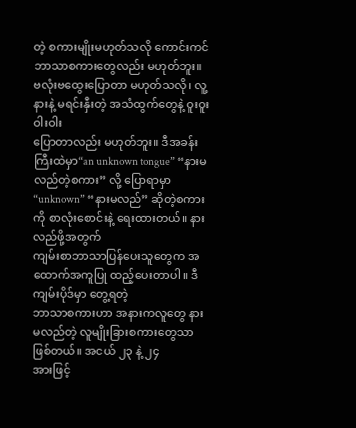တဲ့ စကားမျိုးမဟုတ်သလို ကောင်းကင်ဘာသာစကားတွေလည်း မဟုတ်ဘူး။
ဗလုံးဗထွေးပြောတာ မဟုတ်သလို၊ လူ့နားနဲ့ မရင်းနှီးတဲ့ အသံထွက်တွေနဲ့ ဝူးဝူးဝါးဝါး
ပြောတာလည်း မဟုတ်ဘူး။ ဒီအခန်းကြီးထဲမှာ“an unknown tongue” “နားမလည်တဲ့စကား” လို့ ပြောရာမှာ “unknown” “နားမလည်” ဆိုတဲ့စကားကို စာလုံးစောင်းနဲ့ ရေးထားတယ်။ နားလည်ဖို့အတွက်
ကျမ်းစာဘာသာပြန်ပေးသူတွေက အထောက်အကူပြု ထည့်ပေးတာပါ။ ဒီကျမ်းပိုဒ်မှာ တွေ့ရတဲ့
ဘာသာစကားဟာ အနားကလူတွေ နားမလည်တဲ့ လူမျိုးခြားစကားတွေသာ ဖြစ်တယ်။ အငယ် ၂၃ နဲ့ ၂၄
အားဖြင့်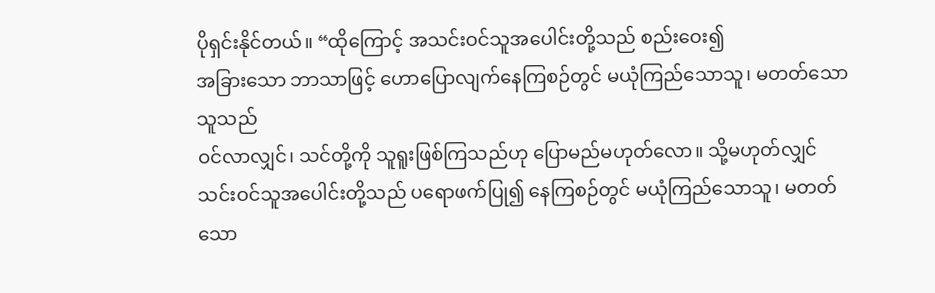ပိုရှင်းနိုင်တယ်။ “ထိုကြောင့် အသင်းဝင်သူအပေါင်းတို့သည် စည်းဝေး၍
အခြားသော ဘာသာဖြင့် ဟောပြောလျက်နေကြစဉ်တွင် မယုံကြည်သောသူ၊ မတတ်သောသူသည်
ဝင်လာလျှင်၊ သင်တို့ကို သူရူးဖြစ်ကြသည်ဟု ပြောမည်မဟုတ်လော။ သို့မဟုတ်လျှင်
သင်းဝင်သူအပေါင်းတို့သည် ပရောဖက်ပြု၍ နေကြစဉ်တွင် မယုံကြည်သောသူ၊ မတတ်သော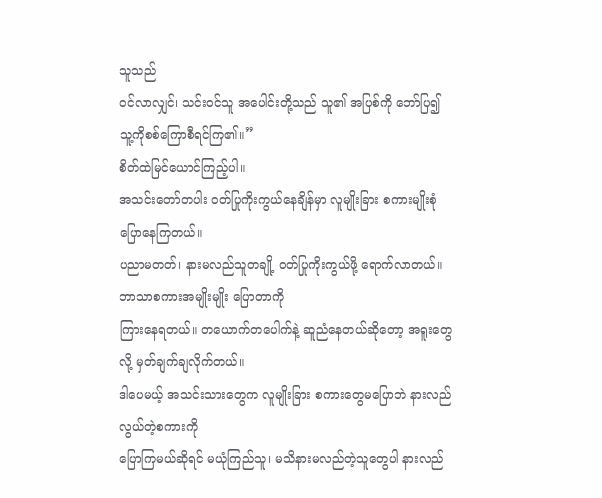သူသည်
ဝင်လာလျှင်၊ သင်းဝင်သူ အပေါင်းတို့သည် သူ၏ အပြစ်ကို ဘော်ပြ၍
သူ့ကိုစစ်ကြောစီရင်ကြ၏။”
စိတ်ထဲမြင်ယောင်ကြည့်ပါ။
အသင်းတော်တပါး ဝတ်ပြုကိုးကွယ်နေချိန်မှာ လူမျိုးခြား စကားမျိုးစုံ ပြောနေကြတယ်။
ပညာမတတ်၊ နားမလည်သူတချို့ ဝတ်ပြုကိုးကွယ်ဖို့ ရောက်လာတယ်။ ဘာသာစကားအမျိုးမျိုး ပြောတာကို
ကြားနေရတယ်။ တယောက်တပေါက်နဲ့ ဆူညံနေတယ်ဆိုတော့ အရူးတွေလို့ မှတ်ချက်ချလိုက်တယ်။
ဒါပေမယ့် အသင်းသားတွေက လူမျိုးခြား စကားတွေမပြောဘဲ နားလည် လွယ်တဲ့စကားကို
ပြောကြမယ်ဆိုရင် မယုံကြည်သူ၊ မသိနားမလည်တဲ့သူတွေပါ နားလည်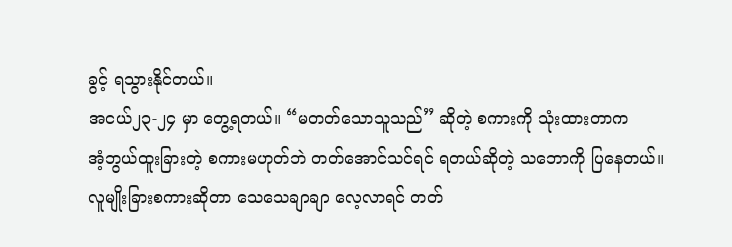ခွင့် ရသွားနိုင်တယ်။
အငယ်၂၃-၂၄ မှာ တွေ့ရတယ်။ “မတတ်သောသူသည်” ဆိုတဲ့ စကားကို သုံးထားတာက
အံ့ဘွယ်ထူးခြားတဲ့ စကားမဟုတ်ဘဲ တတ်အောင်သင်ရင် ရတယ်ဆိုတဲ့ သဘောကို ပြနေတယ်။
လူမျိုးခြားစကားဆိုတာ သေသေချာချာ လေ့လာရင် တတ်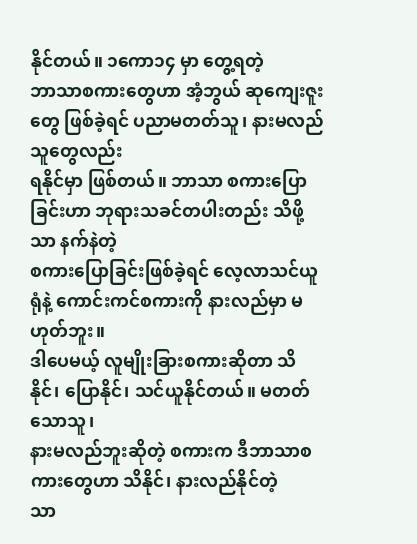နိုင်တယ်။ ၁ကော၁၄ မှာ တွေ့ရတဲ့
ဘာသာစကားတွေဟာ အံ့ဘွယ် ဆုကျေးဇူးတွေ ဖြစ်ခဲ့ရင် ပညာမတတ်သူ၊ နားမလည်သူတွေလည်း
ရနိုင်မှာ ဖြစ်တယ်။ ဘာသာ စကားပြောခြင်းဟာ ဘုရားသခင်တပါးတည်း သိဖို့သာ နက်နဲတဲ့
စကားပြောခြင်းဖြစ်ခဲ့ရင် လေ့လာသင်ယူရုံနဲ့ ကောင်းကင်စကားကို နားလည်မှာ မဟုတ်ဘူး။
ဒါပေမယ့် လူမျိုးခြားစကားဆိုတာ သိနိုင်၊ ပြောနိုင်၊ သင်ယူနိုင်တယ်။ မတတ်သောသူ၊
နားမလည်ဘူးဆိုတဲ့ စကားက ဒီဘာသာစကားတွေဟာ သိနိုင်၊ နားလည်နိုင်တဲ့
သာ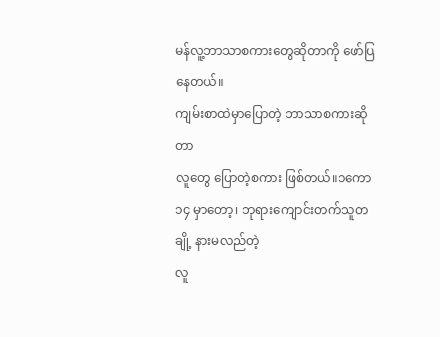မန်လူ့ဘာသာစကားတွေဆိုတာကို ဖော်ပြနေတယ်။
ကျမ်းစာထဲမှာပြောတဲ့ ဘာသာစကားဆိုတာ
လူတွေ ပြောတဲ့စကား ဖြစ်တယ်။၁ကော၁၄ မှာတော့၊ ဘုရားကျောင်းတက်သူတချို့ နားမလည်တဲ့
လူ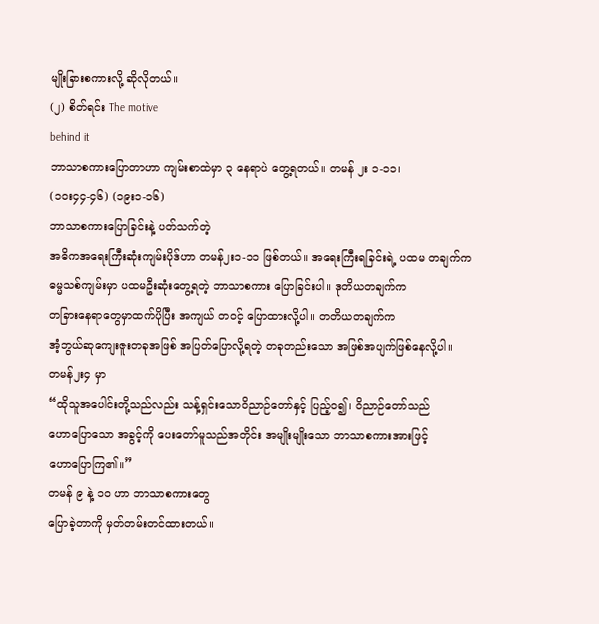မျိုးခြားစကားလို့ ဆိုလိုတယ်။
(၂) စိတ်ရင်း The motive
behind it
ဘာသာစကားပြောတာဟာ ကျမ်းစာထဲမှာ ၃ နေရာပဲ တွေ့ရတယ်။ တမန် ၂း ၁-၁၁၊
(၁၀း၄၄-၄၆) (၁၉း၁-၁၆)
ဘာသာစကားပြောခြင်းနဲ့ ပတ်သက်တဲ့
အဓိကအရေးကြီးဆုံးကျမ်းပိုဒ်ဟာ တမန်၂း၁-၁၁ ဖြစ်တယ်။ အရေးကြီးရခြင်းရဲ့ ပထမ တချက်က
ဓမ္မသစ်ကျမ်းမှာ ပထမဦးဆုံးတွေ့ရတဲ့ ဘာသာစကား ပြောခြင်းပါ။ ဒုတိယတချက်က
တခြားနေရာတွေမှာထက်ပိုပြီး အကျယ် တဝင့် ပြောထားလို့ပါ။ တတိယတချက်က
အံ့ဘွယ်ဆုကျေးဇူးတခုအဖြစ် အပြတ်ပြောလို့ရတဲ့ တခုတည်းသော အဖြစ်အပျက်ဖြစ်နေလို့ပါ။
တမန်၂း၄ မှာ
“ထိုသူအပေါင်းတို့သည်လည်း သန့်ရှင်းသောဝိညာဉ်တော်နှင့် ပြည့်ဝ၍၊ ဝိညာဉ်တော်သည်
ဟောပြောသော အခွင့်ကို ပေးတော်မူသည်အတိုင်း အမျိုးမျိုးသော ဘာသာစကားအားဖြင့်
ဟောပြောကြ၏။”
တမန် ၉ နဲ့ ၁၀ ဟာ ဘာသာစကားတွေ
ပြောခဲ့တာကို မှတ်တမ်းတင်ထားတယ်။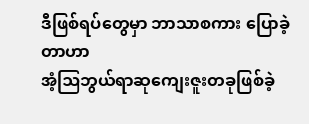ဒီဖြစ်ရပ်တွေမှာ ဘာသာစကား ပြောခဲ့တာဟာ
အံ့ဩဘွယ်ရာဆုကျေးဇူးတခုဖြစ်ခဲ့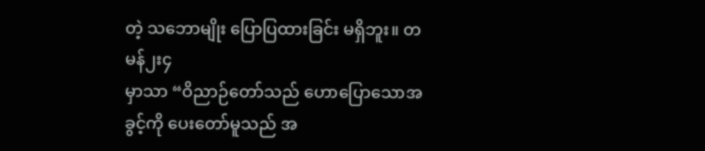တဲ့ သဘောမျိုး ပြောပြထားခြင်း မရှိဘူး။ တမန်၂း၄
မှာသာ “ဝိညာဉ်တော်သည် ဟောပြောသောအခွင့်ကို ပေးတော်မူသည် အ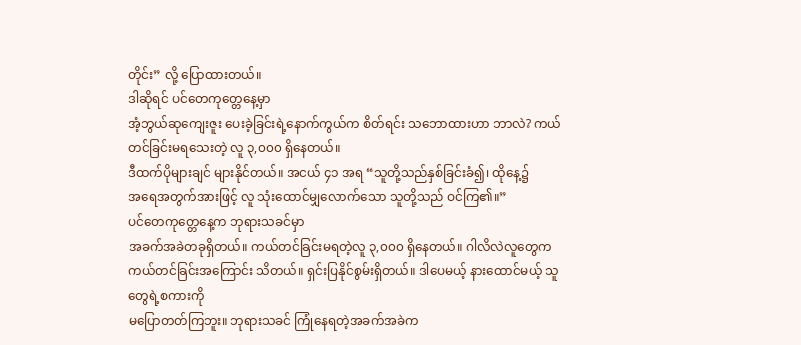တိုင်း” လို့ ပြောထားတယ်။
ဒါဆိုရင် ပင်တေကုတ္တေနေ့မှာ
အံ့ဘွယ်ဆုကျေးဇူး ပေးခဲ့ခြင်းရဲ့နောက်ကွယ်က စိတ်ရင်း သဘောထားဟာ ဘာလဲ? ကယ်တင်ခြင်းမရသေးတဲ့ လူ ၃,၀၀၀ ရှိနေတယ်။
ဒီထက်ပိုများချင် များနိုင်တယ်။ အငယ် ၄၁ အရ “သူတို့သည်နှစ်ခြင်းခံ၍၊ ထိုနေ့၌
အရေအတွက်အားဖြင့် လူ သုံးထောင်မျှလောက်သော သူတို့သည် ဝင်ကြ၏။”
ပင်တေကုတ္တေနေ့က ဘုရားသခင်မှာ
အခက်အခဲတခုရှိတယ်။ ကယ်တင်ခြင်းမရတဲ့လူ ၃,၀၀၀ ရှိနေတယ်။ ဂါလိလဲလူတွေက
ကယ်တင်ခြင်းအကြောင်း သိတယ်။ ရှင်းပြနိုင်စွမ်းရှိတယ်။ ဒါပေမယ့် နားထောင်မယ့် သူတွေရဲ့စကားကို
မပြောတတ်ကြဘူး။ ဘုရားသခင် ကြုံနေရတဲ့အခက်အခဲက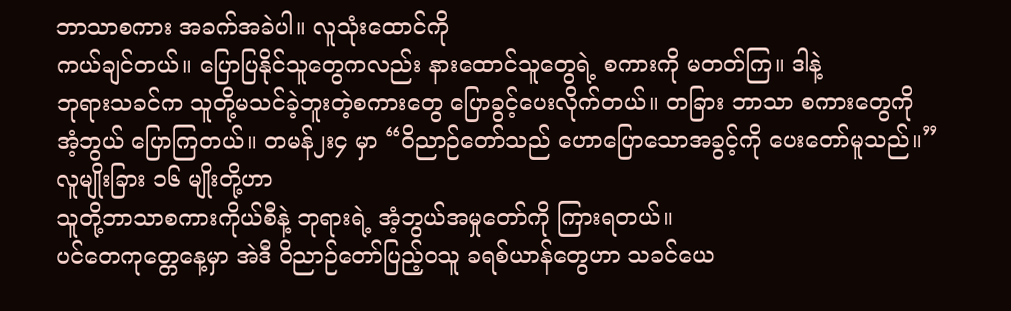ဘာသာစကား အခက်အခဲပါ။ လူသုံးထောင်ကို
ကယ်ချင်တယ်။ ပြောပြနိုင်သူတွေကလည်း နားထောင်သူတွေရဲ့ စကားကို မတတ်ကြ။ ဒါနဲ့
ဘုရားသခင်က သူတို့မသင်ခဲ့ဘူးတဲ့စကားတွေ ပြောခွင့်ပေးလိုက်တယ်။ တခြား ဘာသာ စကားတွေကို
အံ့ဘွယ် ပြောကြတယ်။ တမန်၂း၄ မှာ “ဝိညာဉ်တော်သည် ဟောပြောသောအခွင့်ကို ပေးတော်မူသည်။”
လူမျိုးခြား ၁၆ မျိုးတို့ဟာ
သူတို့ဘာသာစကားကိုယ်စီနဲ့ ဘုရားရဲ့ အံ့ဘွယ်အမှုတော်ကို ကြားရတယ်။
ပင်တေကုတ္တေနေ့မှာ အဲဒီ ဝိညာဉ်တော်ပြည့်ဝသူ ခရစ်ယာန်တွေဟာ သခင်ယေ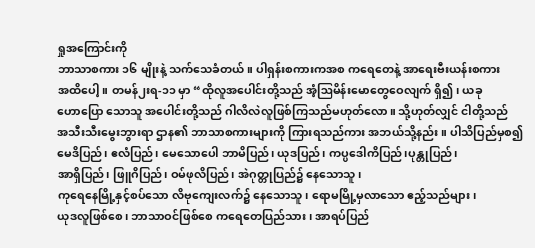ရှုအကြောင်းကို
ဘာသာစကား ၁၆ မျိုးနဲ့ သက်သေခံတယ်။ ပါရှန်းစကားကအစ ကရေတေနဲ့ အာရေးဗီးယန်းစကား
အထိပေါ့။ တမန်၂းရ-၁၁ မှာ “ထိုလူအပေါင်းတို့သည် အံ့ဩမိန်းမောတွေဝေလျက် ရှိ၍၊ ယခု
ဟောပြော သောသူ အပေါင်းတို့သည် ဂါလိလဲလူဖြစ်ကြသည်မဟုတ်လော။ သို့ဟုတ်လျှင် ငါတို့သည်
အသီးသီးမွေးဘွားရာ ဌာန၏ ဘာသာစကားများကို ကြားရသည်ကား အဘယ်သို့နည်း။ ပါသိပြည်မှစ၍
မေဒိပြည်၊ ဧလံပြည်၊ မေသောပေါ ဘာမိပြည်၊ ယုဒပြည်၊ ကပ္ပဒေါကိပြည်၊ပုန္တုပြည်၊
အာရှိပြည်၊ ဖြူဂိပြည်၊ ဝမ်ဖုလိပြည်၊ အဲဂုတ္တုပြည်၌ နေသောသူ၊
ကုရေနေမြို့နှင့်စပ်သော လိဗုကျေးလက်၌ နေသောသူ၊ ရောမမြို့မှလာသော ဧည့်သည်များ၊
ယုဒလူဖြစ်စေ၊ ဘာသာဝင်ဖြစ်စေ ကရေတေပြည်သား၊ အာရပ်ပြည်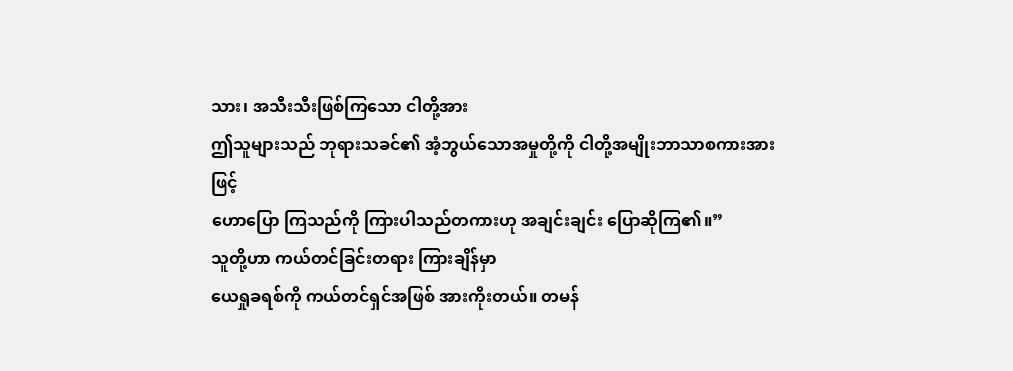သား၊ အသီးသီးဖြစ်ကြသော ငါတို့အား
ဤသူများသည် ဘုရားသခင်၏ အံ့ဘွယ်သောအမှုတို့ကို ငါတို့အမျိုးဘာသာစကားအားဖြင့်
ဟောပြော ကြသည်ကို ကြားပါသည်တကားဟု အချင်းချင်း ပြောဆိုကြ၏။”
သူတို့ဟာ ကယ်တင်ခြင်းတရား ကြားချိန်မှာ
ယေရှုခရစ်ကို ကယ်တင်ရှင်အဖြစ် အားကိုးတယ်။ တမန်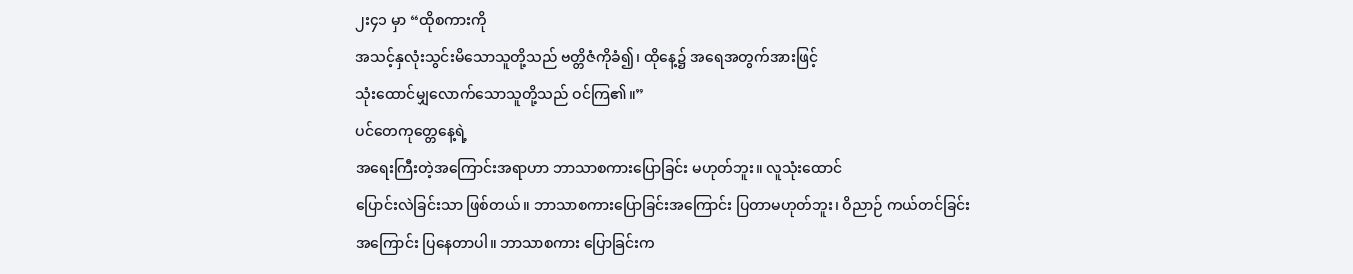၂း၄၁ မှာ “ထိုစကားကို
အသင့်နှလုံးသွင်းမိသောသူတို့သည် ဗတ္တိဇံကိုခံ၍၊ ထိုနေ့၌ အရေအတွက်အားဖြင့်
သုံးထောင်မျှလောက်သောသူတို့သည် ဝင်ကြ၏။”
ပင်တေကုတ္တေနေ့ရဲ့
အရေးကြီးတဲ့အကြောင်းအရာဟာ ဘာသာစကားပြောခြင်း မဟုတ်ဘူး။ လူသုံးထောင်
ပြောင်းလဲခြင်းသာ ဖြစ်တယ်။ ဘာသာစကားပြောခြင်းအကြောင်း ပြတာမဟုတ်ဘူး၊ ဝိညာဉ် ကယ်တင်ခြင်း
အကြောင်း ပြနေတာပါ။ ဘာသာစကား ပြောခြင်းက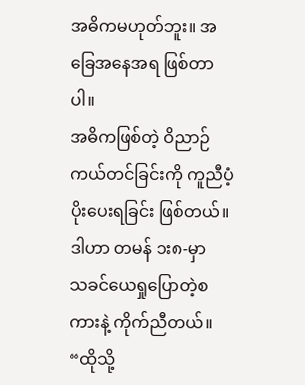အဓိကမဟုတ်ဘူး။ အခြေအနေအရ ဖြစ်တာပါ။
အဓိကဖြစ်တဲ့ ဝိညာဉ်ကယ်တင်ခြင်းကို ကူညီပံ့ပိုးပေးရခြင်း ဖြစ်တယ်။
ဒါဟာ တမန် ၁း၈-မှာ
သခင်ယေရှုပြောတဲ့စကားနဲ့ ကိုက်ညီတယ်။ “ထိုသို့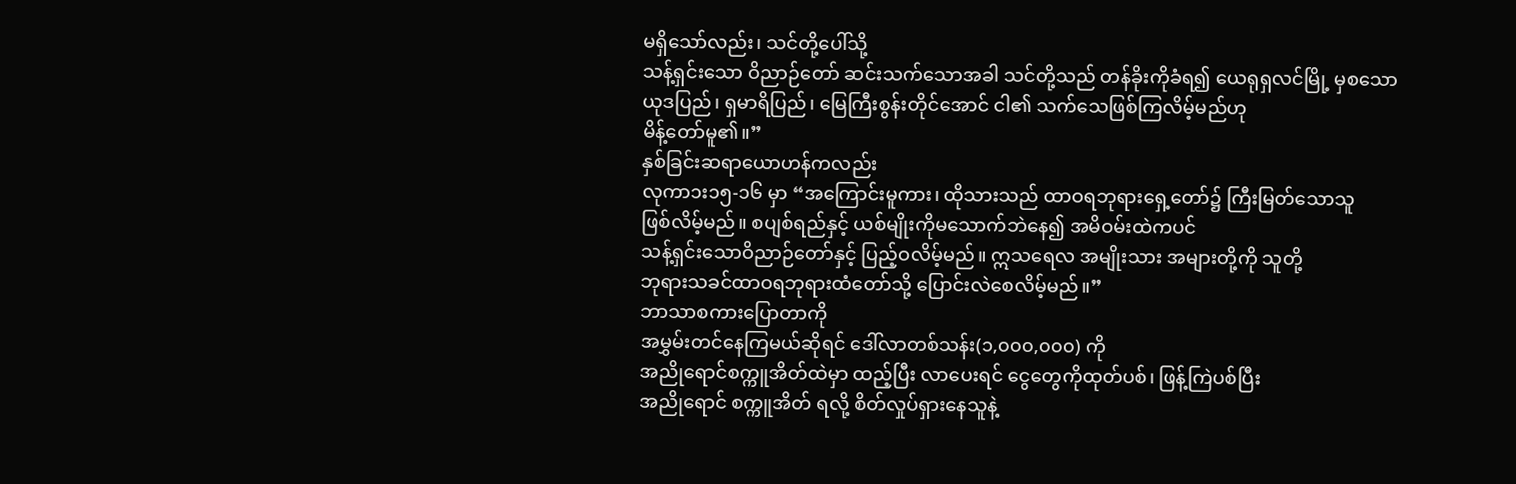မရှိသော်လည်း၊ သင်တို့ပေါ်သို့
သန့်ရှင်းသော ဝိညာဉ်တော် ဆင်းသက်သောအခါ သင်တို့သည် တန်ခိုးကိုခံရ၍ ယေရုရှလင်မြို့ မှစသော
ယုဒပြည်၊ ရှမာရိပြည်၊ မြေကြီးစွန်းတိုင်အောင် ငါ၏ သက်သေဖြစ်ကြလိမ့်မည်ဟု
မိန့်တော်မူ၏။”
နှစ်ခြင်းဆရာယောဟန်ကလည်း
လုကာ၁း၁၅-၁၆ မှာ “အကြောင်းမူကား၊ ထိုသားသည် ထာဝရဘုရားရှေ့တော်၌ ကြီးမြတ်သောသူ
ဖြစ်လိမ့်မည်။ စပျစ်ရည်နှင့် ယစ်မျိုးကိုမသောက်ဘဲနေ၍ အမိဝမ်းထဲကပင်
သန့်ရှင်းသောဝိညာဉ်တော်နှင့် ပြည့်ဝလိမ့်မည်။ ဣသရေလ အမျိုးသား အများတို့ကို သူတို့
ဘုရားသခင်ထာဝရဘုရားထံတော်သို့ ပြောင်းလဲစေလိမ့်မည်။”
ဘာသာစကားပြောတာကို
အမွှမ်းတင်နေကြမယ်ဆိုရင် ဒေါ်လာတစ်သန်း(၁,၀၀၀,၀၀၀) ကို
အညိုရောင်စက္ကူအိတ်ထဲမှာ ထည့်ပြီး လာပေးရင် ငွေတွေကိုထုတ်ပစ်၊ ဖြန့်ကြဲပစ်ပြီး
အညိုရောင် စက္ကူအိတ် ရလို့ စိတ်လှုပ်ရှားနေသူနဲ့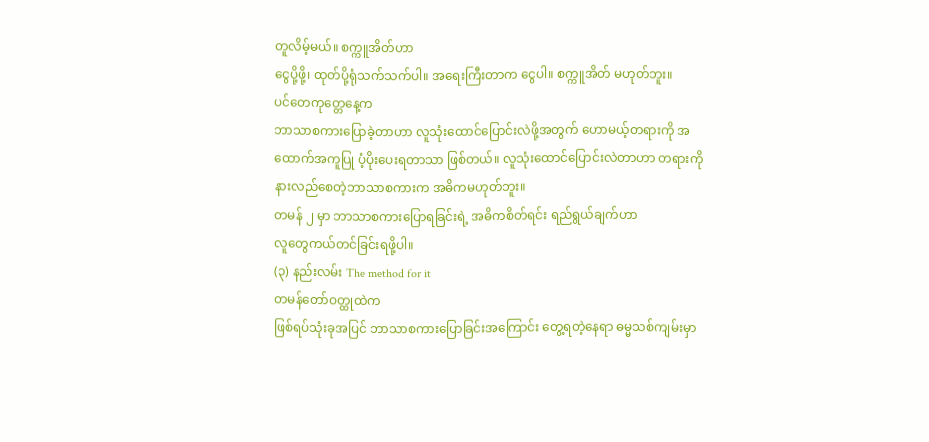တူလိမ့်မယ်။ စက္ကူအိတ်ဟာ
ငွေပို့ဖို့၊ ထုတ်ပို့ရုံသက်သက်ပါ။ အရေးကြီးတာက ငွေပါ။ စက္ကူအိတ် မဟုတ်ဘူး။
ပင်တေကုတ္တေနေ့က
ဘာသာစကားပြောခဲ့တာဟာ လူသုံးထောင်ပြောင်းလဲဖို့အတွက် ဟောမယ့်တရားကို အထောက်အကူပြု ပံ့ပိုးပေးရတာသာ ဖြစ်တယ်။ လူသုံးထောင်ပြောင်းလဲတာဟာ တရားကို နားလည်စေတဲ့ဘာသာစကားက အဓိကမဟုတ်ဘူး။
တမန် ၂ မှာ ဘာသာစကားပြောရခြင်းရဲ့ အဓိကစိတ်ရင်း ရည်ရွယ်ချက်ဟာ
လူတွေကယ်တင်ခြင်းရဖို့ပါ။
(၃) နည်းလမ်း The method for it
တမန်တော်ဝတ္ထုထဲက
ဖြစ်ရပ်သုံးခုအပြင် ဘာသာစကားပြောခြင်းအကြောင်း တွေ့ရတဲ့နေရာ ဓမ္မသစ်ကျမ်းမှာ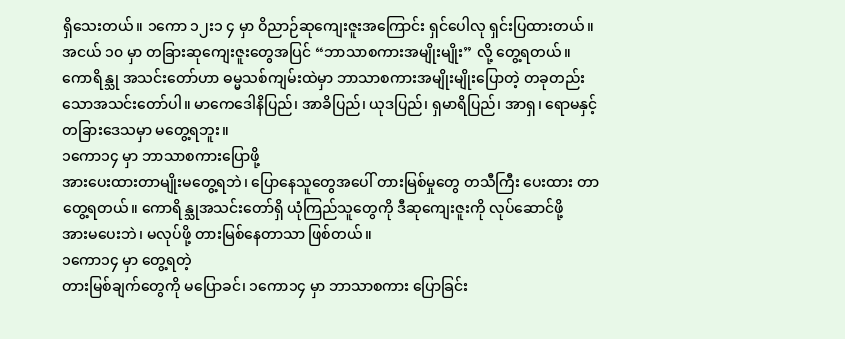ရှိသေးတယ်။ ၁ကော ၁၂း၁ ၄ မှာ ဝိညာဉ်ဆုကျေးဇူးအကြောင်း ရှင်ပေါလု ရှင်းပြထားတယ်။
အငယ် ၁၀ မှာ တခြားဆုကျေးဇူးတွေအပြင် “ဘာသာစကားအမျိုးမျိုး” လို့ တွေ့ရတယ်။
ကောရိန္သု အသင်းတော်ဟာ ဓမ္မသစ်ကျမ်းထဲမှာ ဘာသာစကားအမျိုးမျိုးပြောတဲ့ တခုတည်း
သောအသင်းတော်ပါ။ မာကေဒေါနိပြည်၊ အာခိပြည်၊ ယုဒပြည်၊ ရှမာရိပြည်၊ အာရှ၊ ရောမနှင့်
တခြားဒေသမှာ မတွေ့ရဘူး။
၁ကော၁၄ မှာ ဘာသာစကားပြောဖို့
အားပေးထားတာမျိုးမတွေ့ရဘဲ၊ ပြောနေသူတွေအပေါ် တားမြစ်မှုတွေ တသီကြီး ပေးထား တာ
တွေ့ရတယ်။ ကောရိန္သုအသင်းတော်ရှိ ယုံကြည်သူတွေကို ဒီဆုကျေးဇူးကို လုပ်ဆောင်ဖို့
အားမပေးဘဲ၊ မလုပ်ဖို့ တားမြစ်နေတာသာ ဖြစ်တယ်။
၁ကော၁၄ မှာ တွေ့ရတဲ့
တားမြစ်ချက်တွေကို မပြောခင်၊ ၁ကော၁၄ မှာ ဘာသာစကား ပြောခြင်း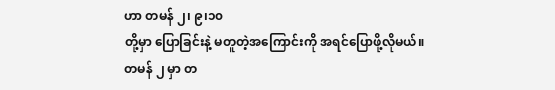ဟာ တမန် ၂၊ ၉၊၁၀
တို့မှာ ပြောခြင်းနဲ့ မတူတဲ့အကြောင်းကို အရင်ပြောဖို့လိုမယ်။
တမန် ၂ မှာ တ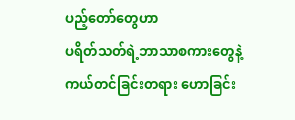ပည့်တော်တွေဟာ
ပရိတ်သတ်ရဲ့ဘာသာစကားတွေနဲ့ ကယ်တင်ခြင်းတရား ဟောခြင်း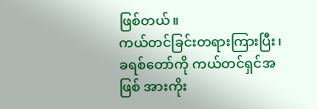ဖြစ်တယ်။
ကယ်တင်ခြင်းတရားကြားပြီး၊ ခရစ်တော်ကို ကယ်တင်ရှင်အဖြစ် အားကိုး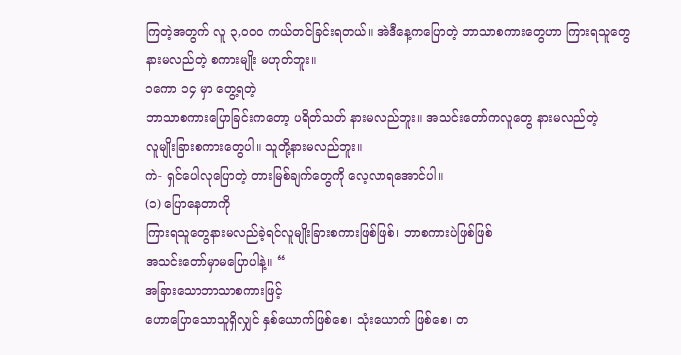ကြတဲ့အတွက် လူ ၃,၀၀၀ ကယ်တင်ခြင်းရတယ်။ အဲဒီနေ့ကပြောတဲ့ ဘာသာစကားတွေဟာ ကြားရသူတွေ
နားမလည်တဲ့ စကားမျိုး မဟုတ်ဘူး။
၁ကော ၁၄ မှာ တွေ့ရတဲ့
ဘာသာစကားပြောခြင်းကတော့ ပရိတ်သတ် နားမလည်ဘူး။ အသင်းတော်ကလူတွေ နားမလည်တဲ့
လူမျိုးခြားစကားတွေပါ။ သူတို့နားမလည်ဘူး။
ကဲ- ရှင်ပေါလုပြောတဲ့ တားမြစ်ချက်တွေကို လေ့လာရအောင်ပါ။
(၁) ပြောနေတာကို
ကြားရသူတွေနားမလည်ခဲ့ရင်လူမျိုးခြားစကားဖြစ်ဖြစ်၊ ဘာစကားပဲဖြစ်ဖြစ်
အသင်းတော်မှာမပြောပါနဲ့။ “
အခြားသောဘာသာစကားဖြင့်
ဟောပြောသောသူရှိလျှင် နှစ်ယောက်ဖြစ်စေ၊ သုံးယောက် ဖြစ်စေ၊ တ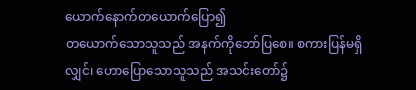ယောက်နောက်တယောက်ပြော၍
တယောက်သောသူသည် အနက်ကိုဘော်ပြစေ။ စကားပြန်မရှိလျှင်၊ ဟောပြောသောသူသည် အသင်းတော်၌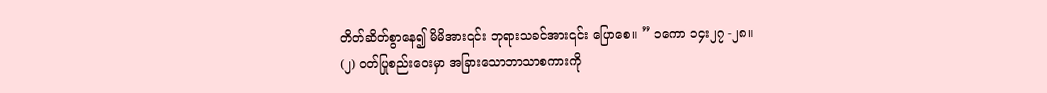တိတ်ဆိတ်စွာနေ၍ မိမိအား၎င်း ဘုရားသခင်အား၎င်း ပြောစေ။ ” ၁ကော ၁၄း၂၇ -၂၈။
(၂) ဝတ်ပြုစည်းဝေးမှာ အခြားသောဘာသာစကားကို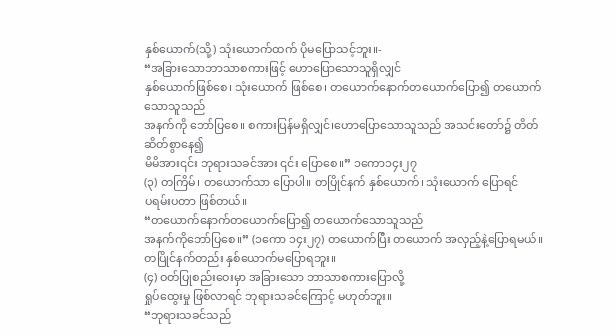နှစ်ယောက်(သို့) သုံးယောက်ထက် ပိုမပြောသင့်ဘူး။-
“အခြားသောဘာသာစကားဖြင့် ဟောပြောသောသူရှိလျှင်
နှစ်ယောက်ဖြစ်စေ၊ သုံးယောက် ဖြစ်စေ၊ တယောက်နောက်တယောက်ပြော၍ တယောက်သောသူသည်
အနက်ကို ဘော်ပြစေ။ စကားပြန်မရှိလျှင်၊ဟောပြောသောသူသည် အသင်းတော်၌ တိတ်ဆိတ်စွာနေ၍
မိမိအား၎င်း ဘုရားသခင်အား ၎င်း ပြောစေ။” ၁ကော၁၄း၂၇
(၃) တကြိမ်၊ တယောက်သာ ပြောပါ။ တပြိုင်နက် နှစ်ယောက်၊ သုံးယောက် ပြောရင်
ပရမ်းပတာ ဖြစ်တယ်။
“တယောက်နောက်တယောက်ပြော၍ တယောက်သောသူသည်
အနက်ကိုဘော်ပြစေ။” (၁ကော ၁၄း၂၇) တယောက်ပြီး တယောက် အလှည့်နဲ့ပြောရမယ်။
တပြိုင်နက်တည်း နှစ်ယောက်မပြောရဘူး။
(၄) ဝတ်ပြုစည်းဝေးမှာ အခြားသော ဘာသာစကားပြောလို့
ရှုပ်ထွေးမှု ဖြစ်လာရင် ဘုရားသခင်ကြောင့် မဟုတ်ဘူး။
“ဘုရားသခင်သည်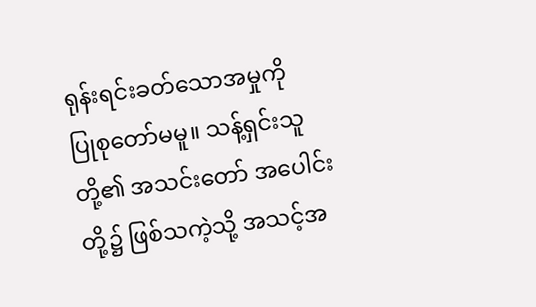ရုန်းရင်းခတ်သောအမှုကို
ပြုစုတော်မမူ။ သန့်ရှင်းသူတို့၏ အသင်းတော် အပေါင်းတို့၌ ဖြစ်သကဲ့သို့ အသင့်အ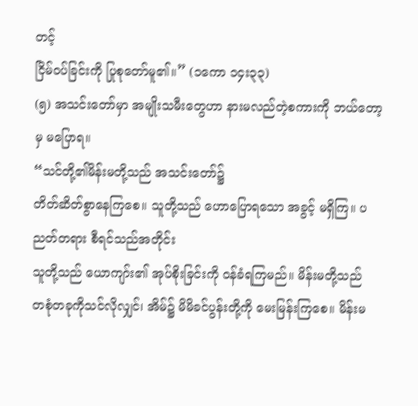တင့်
ငြိမ်ဝပ်ခြင်းကို ပြုစုတော်မူ၏။” (၁ကော ၁၄း၃၃)
(၅) အသင်းတော်မှာ အမျိုးသမီးတွေဟာ နားမလည်တဲ့စကားကို ဘယ်တော့မှ မပြောရ။
“သင်တို့၏မိန်းမတို့သည် အသင်းတော်၌
တိတ်ဆိတ်စွာနေကြစေ။ သူတို့သည် ဟောပြောရသော အခွင့် မရှိကြ။ ပညတ်တရား စီရင်သည်အတိုင်း
သူတို့သည် ယောကျာ်း၏ အုပ်စိုးခြင်းကို ဝန်ခံရကြမည်။ မိန်းမတို့သည်
တစုံတခုကိုသင်လိုလျှင်၊ အိမ်၌ မိမိခင်ပွန်းတို့ကို မေးမြန်းကြစေ။ မိန်းမ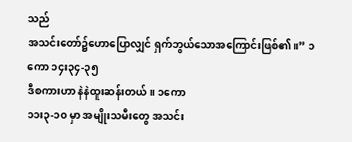သည်
အသင်းတော်၌ဟောပြောလျှင် ရှက်ဘွယ်သောအကြောင်းဖြစ်၏။” ၁ကော ၁၄း၃၄-၃၅
ဒီစကားဟာ နဲနဲထူးဆန်းတယ်။ ၁ကော
၁၁း၃-၁၀ မှာ အမျိုးသမီးတွေ အသင်း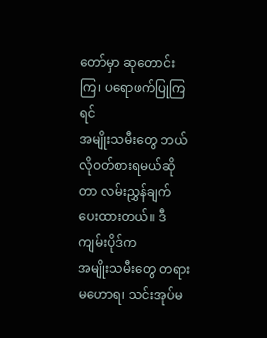တော်မှာ ဆုတောင်းကြ၊ ပရောဖက်ပြုကြရင်
အမျိုးသမီးတွေ ဘယ်လိုဝတ်စားရမယ်ဆိုတာ လမ်းညွှန်ချက် ပေးထားတယ်။ ဒီကျမ်းပိုဒ်က
အမျိုးသမီးတွေ တရားမဟောရ၊ သင်းအုပ်မ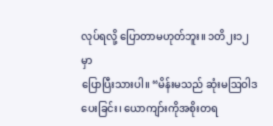လုပ်ရလို့ ပြောတာမဟုတ်ဘူး။ ၁တိ၂း၁၂ မှာ
ပြောပြီးသားပါ။ “မိန်းမသည် ဆုံးမဩဝါဒပေးခြင်း၊ ယောကျာ်းကိုအစိုးတရ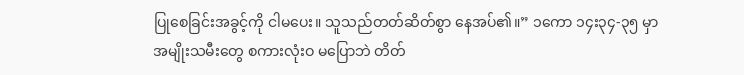ပြုစေခြင်းအခွင့်ကို ငါမပေး။ သူသည်တတ်ဆိတ်စွာ နေအပ်၏။” ၁ကော ၁၄း၃၄-၃၅ မှာ
အမျိုးသမီးတွေ စကားလုံးဝ မပြောဘဲ တိတ်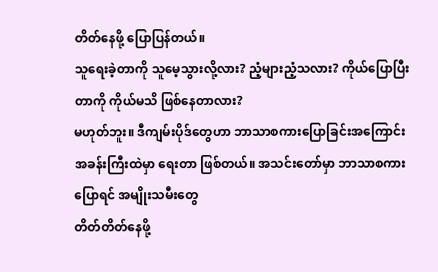တိတ်နေဖို့ ပြောပြန်တယ်။
သူရေးခဲ့တာကို သူမေ့သွားလို့လား? ညံ့များညံ့သလား? ကိုယ်ပြောပြီးတာကို ကိုယ်မသိ ဖြစ်နေတာလား?
မဟုတ်ဘူး။ ဒီကျမ်းပိုဒ်တွေဟာ ဘာသာစကားပြောခြင်းအကြောင်း
အခန်းကြီးထဲမှာ ရေးတာ ဖြစ်တယ်။ အသင်းတော်မှာ ဘာသာစကားပြောရင် အမျိုးသမီးတွေ
တိတ်တိတ်နေဖို့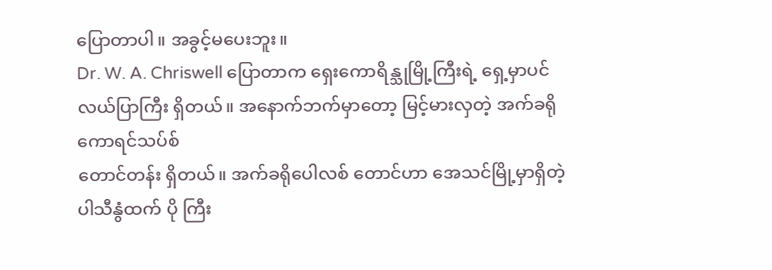ပြောတာပါ။ အခွင့်မပေးဘူး။
Dr. W. A. Chriswell ပြောတာက ရှေးကောရိန္သုမြို့ကြီးရဲ့ ရှေ့မှာပင်လယ်ပြာကြီး ရှိတယ်။ အနောက်ဘက်မှာတော့ မြင့်မားလှတဲ့ အက်ခရို ကောရင်သပ်စ်
တောင်တန်း ရှိတယ်။ အက်ခရိုပေါလစ် တောင်ဟာ အေသင်မြို့မှာရှိတဲ့ ပါသီနွံထက် ပို ကြီး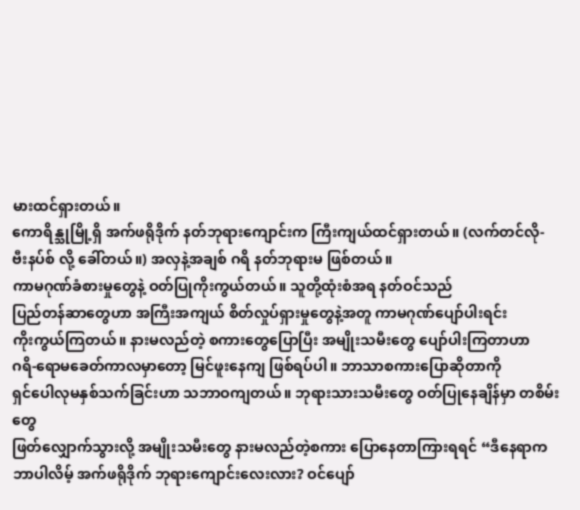မားထင်ရှားတယ်။
ကောရိန္သုမြို့ရှိ အက်ဖရိုဒိုက် နတ်ဘုရားကျောင်းက ကြီးကျယ်ထင်ရှားတယ်။ (လက်တင်လို-
ဗီးနပ်စ် လို့ ခေါ်တယ်။) အလှနဲ့အချစ် ဂရိ နတ်ဘုရားမ ဖြစ်တယ်။
ကာမဂုဏ်ခံစားမှုတွေနဲ့ ဝတ်ပြုကိုးကွယ်တယ်။ သူတို့ထုံးစံအရ နတ်ဝင်သည်
ပြည်တန်ဆာတွေဟာ အကြီးအကျယ် စိတ်လှုပ်ရှားမှုတွေနဲ့အတူ ကာမဂုဏ်ပျော်ပါးရင်း
ကိုးကွယ်ကြတယ်။ နားမလည်တဲ့ စကားတွေပြောပြီး အမျိုးသမီးတွေ ပျော်ပါးကြတာဟာ
ဂရိ-ရောမခေတ်ကာလမှာတော့ မြင်ဖူးနေကျ ဖြစ်ရပ်ပါ။ ဘာသာစကားပြောဆိုတာကို
ရှင်ပေါလုမနှစ်သက်ခြင်းဟာ သဘာဝကျတယ်။ ဘုရားသားသမီးတွေ ဝတ်ပြုနေချိန်မှာ တစိမ်းတွေ
ဖြတ်လျှောက်သွားလို့ အမျိုးသမီးတွေ နားမလည်တဲ့စကား ပြောနေတာကြားရရင် “ဒီနေရာက
ဘာပါလိမ့် အက်ဖရိုဒိုက် ဘုရားကျောင်းလေးလား? ဝင်ပျော်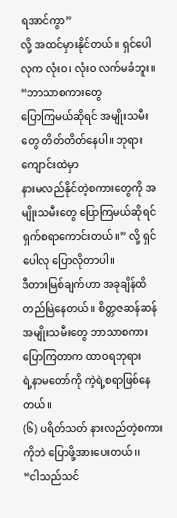ရအာင်ကွာ”
လို့ အထင်မှားနိုင်တယ်။ ရှင်ပေါလုက လုံးဝ၊ လုံးဝ လက်မခံဘူး။ “ဘာသာစကားတွေ
ပြောကြမယ်ဆိုရင် အမျိုးသမီးတွေ တိတ်တိတ်နေပါ။ ဘုရားကျောင်းထဲမှာ
နားမလည်နိုင်တဲ့စကားတွေကို အမျိုးသမီးတွေ ပြောကြမယ်ဆိုရင် ရှက်စရာကောင်းတယ်။” လို့ ရှင်ပေါလု ပြောလိုတာပါ။
ဒီတားမြစ်ချက်ဟာ အခုချိန်ထိ
တည်မြဲနေတယ်။ စိတ္တဇဆန်ဆန် အမျိုးသမီးတွေ ဘာသာစကား ပြောကြတာက ထာဝရဘုရား
ရဲ့နာမတော်ကို ကဲ့ရဲ့စရာဖြစ်နေတယ်။
(၆) ပရိတ်သတ် နားလည်တဲ့စကားကိုဘဲ ပြောဖို့အားပေးတယ်၊၊
“ငါသည်သင်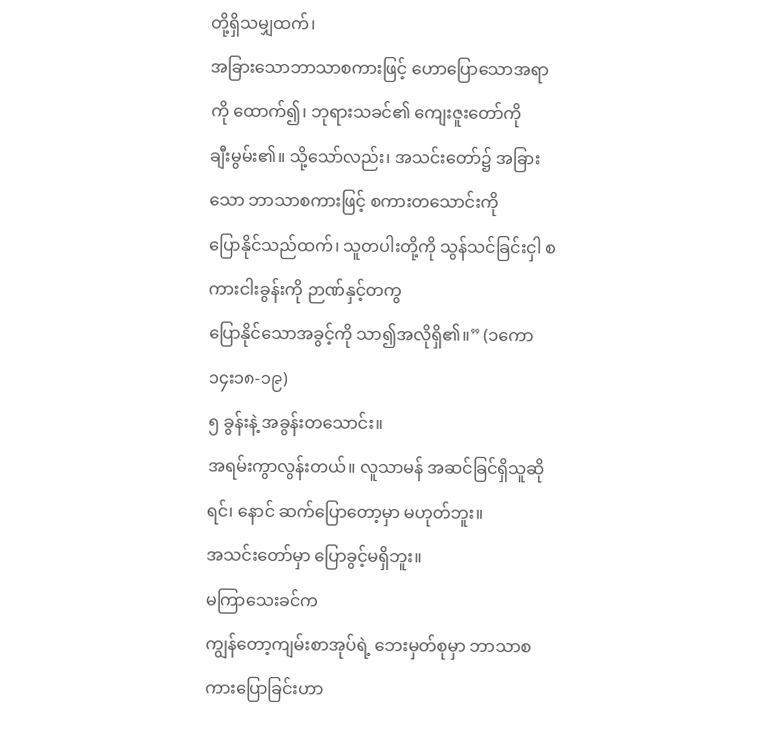တို့ရှိသမျှထက်၊
အခြားသောဘာသာစကားဖြင့် ဟောပြောသောအရာကို ထောက်၍၊ ဘုရားသခင်၏ ကျေးဇူးတော်ကို
ချီးမွမ်း၏။ သို့သော်လည်း၊ အသင်းတော်၌ အခြားသော ဘာသာစကားဖြင့် စကားတသောင်းကို
ပြောနိုင်သည်ထက်၊ သူတပါးတို့ကို သွန်သင်ခြင်းငှါ စကားငါးခွန်းကို ဉာဏ်နှင့်တကွ
ပြောနိုင်သောအခွင့်ကို သာ၍အလိုရှိ၏။” (၁ကော ၁၄း၁၈-၁၉)
၅ ခွန်းနဲ့ အခွန်းတသောင်း။
အရမ်းကွာလွန်းတယ်။ လူသာမန် အဆင်ခြင်ရှိသူဆိုရင်၊ နောင် ဆက်ပြောတော့မှာ မဟုတ်ဘူး။
အသင်းတော်မှာ ပြောခွင့်မရှိဘူး။
မကြာသေးခင်က
ကျွန်တော့ကျမ်းစာအုပ်ရဲ့ ဘေးမှတ်စုမှာ ဘာသာစကားပြောခြင်းဟာ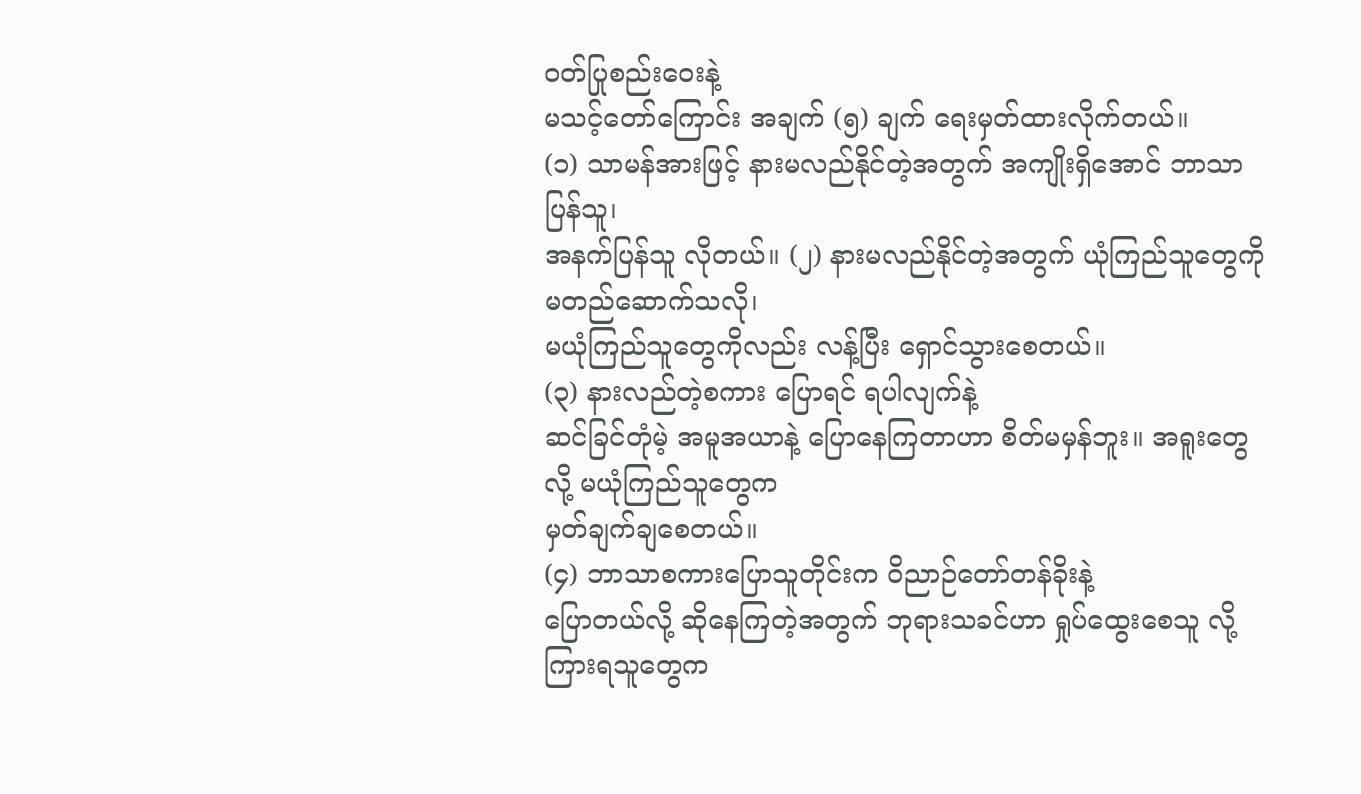ဝတ်ပြုစည်းဝေးနဲ့
မသင့်တော်ကြောင်း အချက် (၅) ချက် ရေးမှတ်ထားလိုက်တယ်။
(၁) သာမန်အားဖြင့် နားမလည်နိုင်တဲ့အတွက် အကျိုးရှိအောင် ဘာသာပြန်သူ၊
အနက်ပြန်သူ လိုတယ်။ (၂) နားမလည်နိုင်တဲ့အတွက် ယုံကြည်သူတွေကို မတည်ဆောက်သလို၊
မယုံကြည်သူတွေကိုလည်း လန့်ပြီး ရှောင်သွားစေတယ်။
(၃) နားလည်တဲ့စကား ပြောရင် ရပါလျက်နဲ့
ဆင်ခြင်တုံမဲ့ အမူအယာနဲ့ ပြောနေကြတာဟာ စိတ်မမှန်ဘူး။ အရူးတွေလို့ မယုံကြည်သူတွေက
မှတ်ချက်ချစေတယ်။
(၄) ဘာသာစကားပြောသူတိုင်းက ဝိညာဉ်တော်တန်ခိုးနဲ့
ပြောတယ်လို့ ဆိုနေကြတဲ့အတွက် ဘုရားသခင်ဟာ ရှုပ်ထွေးစေသူ လို့ ကြားရသူတွေက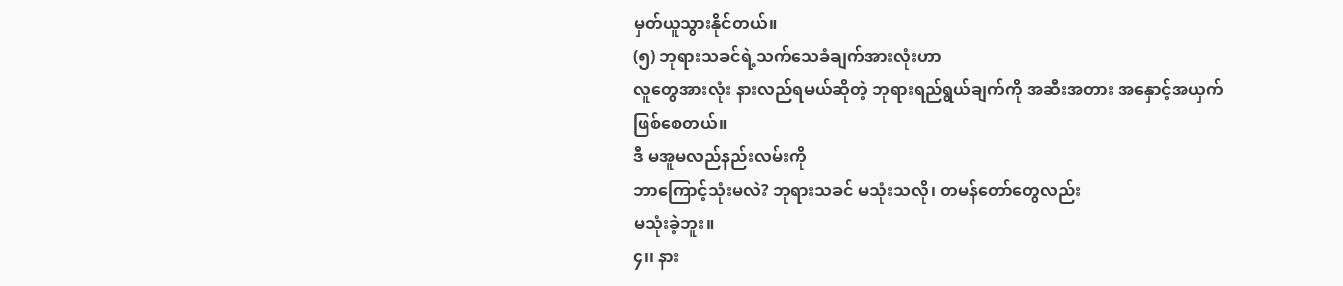မှတ်ယူသွားနိုင်တယ်။
(၅) ဘုရားသခင်ရဲ့သက်သေခံချက်အားလုံးဟာ
လူတွေအားလုံး နားလည်ရမယ်ဆိုတဲ့ ဘုရားရည်ရွယ်ချက်ကို အဆီးအတား အနှောင့်အယှက်
ဖြစ်စေတယ်။
ဒီ မအူမလည်နည်းလမ်းကို
ဘာကြောင့်သုံးမလဲ? ဘုရားသခင် မသုံးသလို၊ တမန်တော်တွေလည်း
မသုံးခဲ့ဘူး။
၄၊၊ နား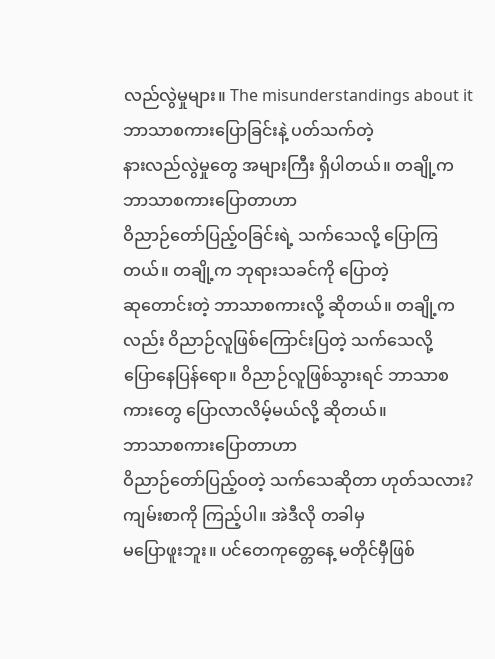လည်လွဲမှုများ။ The misunderstandings about it
ဘာသာစကားပြောခြင်းနဲ့ ပတ်သက်တဲ့
နားလည်လွဲမှုတွေ အများကြီး ရှိပါတယ်။ တချို့က ဘာသာစကားပြောတာဟာ
ဝိညာဉ်တော်ပြည့်ဝခြင်းရဲ့ သက်သေလို့ ပြောကြတယ်။ တချို့က ဘုရားသခင်ကို ပြောတဲ့
ဆုတောင်းတဲ့ ဘာသာစကားလို့ ဆိုတယ်။ တချို့ကလည်း ဝိညာဉ်လူဖြစ်ကြောင်းပြတဲ့ သက်သေလို့
ပြောနေပြန်ရော။ ဝိညာဉ်လူဖြစ်သွားရင် ဘာသာစကားတွေ ပြောလာလိမ့်မယ်လို့ ဆိုတယ်။
ဘာသာစကားပြောတာဟာ
ဝိညာဉ်တော်ပြည့်ဝတဲ့ သက်သေဆိုတာ ဟုတ်သလား? ကျမ်းစာကို ကြည့်ပါ။ အဲဒီလို တခါမှ
မပြောဖူးဘူး။ ပင်တေကုတ္တေနေ့ မတိုင်မှီဖြစ်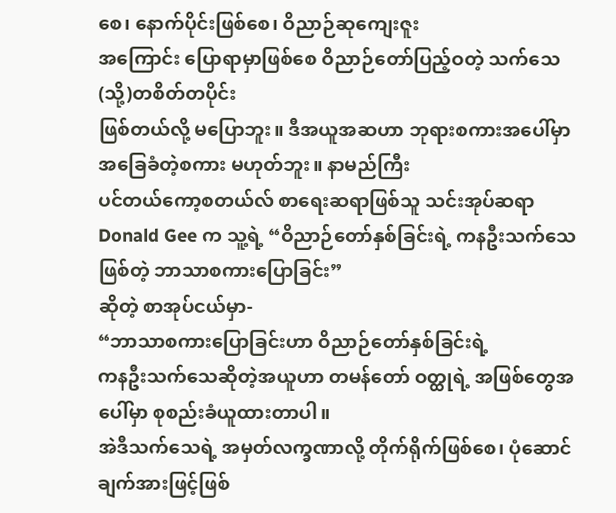စေ၊ နောက်ပိုင်းဖြစ်စေ၊ ဝိညာဉ်ဆုကျေးဇူး
အကြောင်း ပြောရာမှာဖြစ်စေ ဝိညာဉ်တော်ပြည့်ဝတဲ့ သက်သေ (သို့)တစိတ်တပိုင်း
ဖြစ်တယ်လို့ မပြောဘူး။ ဒီအယူအဆဟာ ဘုရားစကားအပေါ်မှာ အခြေခံတဲ့စကား မဟုတ်ဘူး။ နာမည်ကြီး
ပင်တယ်ကော့စတယ်လ် စာရေးဆရာဖြစ်သူ သင်းအုပ်ဆရာ Donald Gee က သူ့ရဲ့ “ဝိညာဉ်တော်နှစ်ခြင်းရဲ့ ကနဦးသက်သေဖြစ်တဲ့ ဘာသာစကားပြောခြင်း”
ဆိုတဲ့ စာအုပ်ငယ်မှာ-
“ဘာသာစကားပြောခြင်းဟာ ဝိညာဉ်တော်နှစ်ခြင်းရဲ့
ကနဦးသက်သေဆိုတဲ့အယူဟာ တမန်တော် ဝတ္ထုရဲ့ အဖြစ်တွေအပေါ်မှာ စုစည်းခံယူထားတာပါ။
အဲဒီသက်သေရဲ့ အမှတ်လက္ခဏာလို့ တိုက်ရိုက်ဖြစ်စေ၊ ပုံဆောင်ချက်အားဖြင့်ဖြစ်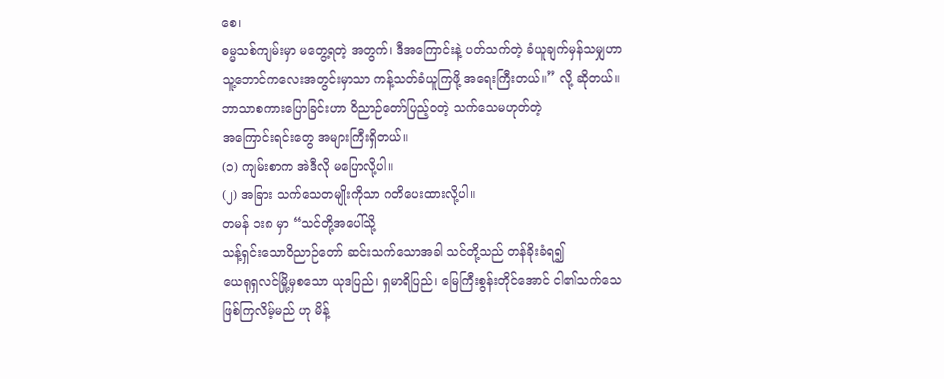စေ၊
ဓမ္မသစ်ကျမ်းမှာ မတွေ့ရတဲ့ အတွက်၊ ဒီအကြောင်းနဲ့ ပတ်သက်တဲ့ ခံယူချက်မှန်သမျှဟာ
သူ့ဘောင်ကလေးအတွင်းမှာသာ ကန့်သတ်ခံယူကြဖို့ အရေးကြီးတယ်။” လို့ ဆိုတယ်။
ဘာသာစကားပြောခြင်းဟာ ဝိညာဉ်တော်ပြည့်ဝတဲ့ သက်သေမဟုတ်တဲ့
အကြောင်းရင်းတွေ အများကြီးရှိတယ်။
(၁) ကျမ်းစာက အဲဒီလို မပြောလို့ပါ။
(၂) အခြား သက်သေတမျိုးကိုသာ ဂတိပေးထားလို့ပါ။
တမန် ၁း၈ မှာ “သင်တို့အပေါ်သို့
သန့်ရှင်းသောဝိညာဉ်တော် ဆင်းသက်သောအခါ သင်တို့သည် တန်ခိုးခံရ၍
ယေရုရှလင်မြို့မှစသော ယုဒပြည်၊ ရှမာရိပြည်၊ မြေကြီးစွန်းတိုင်အောင် ငါ၏သက်သေ
ဖြစ်ကြလိမ့်မည် ဟု မိန့်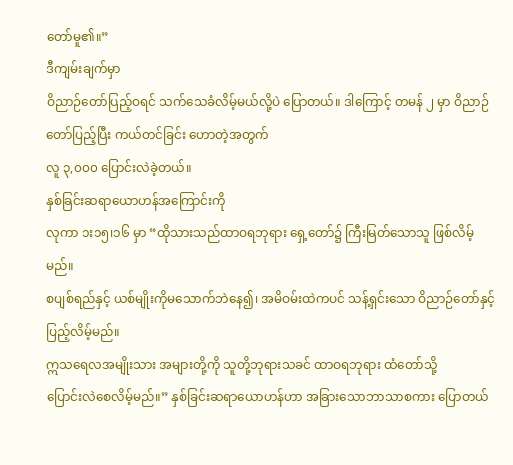တော်မူ၏။”
ဒီကျမ်းချက်မှာ
ဝိညာဉ်တော်ပြည့်ဝရင် သက်သေခံလိမ့်မယ်လို့ပဲ ပြောတယ်။ ဒါကြောင့် တမန် ၂ မှာ ဝိညာဉ်တော်ပြည့်ပြီး ကယ်တင်ခြင်း ဟောတဲ့အတွက်
လူ ၃,၀၀၀ ပြောင်းလဲခဲ့တယ်။
နှစ်ခြင်းဆရာယောဟန်အကြောင်းကို
လုကာ ၁း၁၅၊၁၆ မှာ “ထိုသားသည်ထာဝရဘုရား ရှေ့တော်၌ ကြီးမြတ်သောသူ ဖြစ်လိမ့်မည်။
စပျစ်ရည်နှင့် ယစ်မျိုးကိုမသောက်ဘဲနေ၍၊ အမိဝမ်းထဲကပင် သန့်ရှင်းသော ဝိညာဉ်တော်နှင့်ပြည့်လိမ့်မည်။
ဣသရေလအမျိုးသား အများတို့ကို သူတို့ဘုရားသခင် ထာဝရဘုရား ထံတော်သို့
ပြောင်းလဲစေလိမ့်မည်။” နှစ်ခြင်းဆရာယောဟန်ဟာ အခြားသောဘာသာစကား ပြောတယ်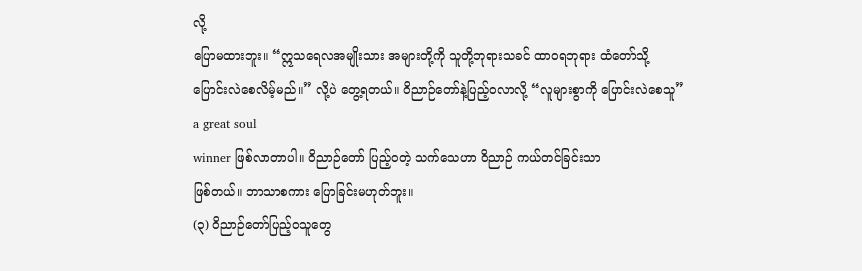လို့
ပြောမထားဘူး။ “ဣသရေလအမျိုးသား အများတို့ကို သူတို့ဘုရားသခင် ထာဝရဘုရား ထံတော်သို့
ပြောင်းလဲစေလိမ့်မည်။” လို့ပဲ တွေ့ရတယ်။ ဝိညာဉ်တော်နဲ့ပြည့်ဝလာလို့ “လူများစွာကို ပြောင်းလဲစေသူ” a great soul
winner ဖြစ်လာတာပါ။ ဝိညာဉ်တော် ပြည့်ဝတဲ့ သက်သေဟာ ဝိညာဉ် ကယ်တင်ခြင်းသာ
ဖြစ်တယ်။ ဘာသာစကား ပြောခြင်းမဟုတ်ဘူး။
(၃) ဝိညာဉ်တော်ပြည့်ဝသူတွေ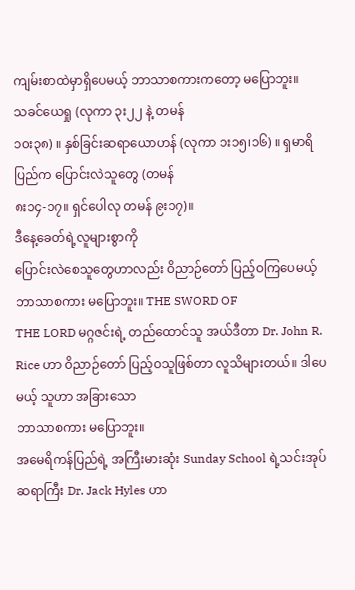ကျမ်းစာထဲမှာရှိပေမယ့် ဘာသာစကားကတော့ မပြောဘူး။
သခင်ယေရှု (လုကာ ၃း၂၂ နဲ့ တမန်
၁၀း၃၈) ။ နှစ်ခြင်းဆရာယောဟန် (လုကာ ၁း၁၅၊၁၆) ။ ရှမာရိပြည်က ပြောင်းလဲသူတွေ (တမန်
၈း၁၄-၁၇။ ရှင်ပေါလု တမန် ၉း၁၇)။
ဒီနေ့ခေတ်ရဲ့လူများစွာကို
ပြောင်းလဲစေသူတွေဟာလည်း ဝိညာဉ်တော် ပြည့်ဝကြပေမယ့် ဘာသာစကား မပြောဘူး။ THE SWORD OF
THE LORD မဂ္ဂဇင်းရဲ့ တည်ထောင်သူ အယ်ဒီတာ Dr. John R. Rice ဟာ ဝိညာဉ်တော် ပြည့်ဝသူဖြစ်တာ လူသိများတယ်။ ဒါပေမယ့် သူဟာ အခြားသော
ဘာသာစကား မပြောဘူး။
အမေရိကန်ပြည်ရဲ့ အကြီးမားဆုံး Sunday School ရဲ့သင်းအုပ်ဆရာကြီး Dr. Jack Hyles ဟာ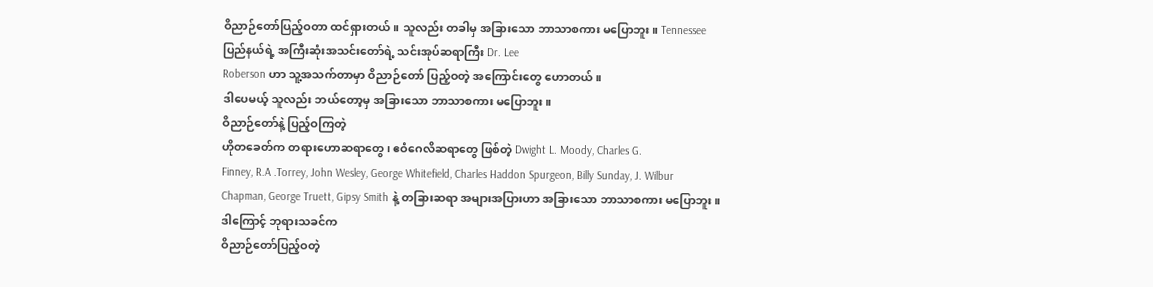ဝိညာဉ်တော်ပြည့်ဝတာ ထင်ရှားတယ်။ သူလည်း တခါမှ အခြားသော ဘာသာစကား မပြောဘူး။ Tennessee
ပြည်နယ်ရဲ့ အကြီးဆုံးအသင်းတော်ရဲ့ သင်းအုပ်ဆရာကြီး Dr. Lee
Roberson ဟာ သူ့အသက်တာမှာ ဝိညာဉ်တော် ပြည့်ဝတဲ့ အကြောင်းတွေ ဟောတယ်။
ဒါပေမယ့် သူလည်း ဘယ်တော့မှ အခြားသော ဘာသာစကား မပြောဘူး။
ဝိညာဉ်တော်နဲ့ ပြည့်ဝကြတဲ့
ဟိုတခေတ်က တရားဟောဆရာတွေ၊ ဧဝံဂေလိဆရာတွေ ဖြစ်တဲ့ Dwight L. Moody, Charles G.
Finney, R.A .Torrey, John Wesley, George Whitefield, Charles Haddon Spurgeon, Billy Sunday, J. Wilbur
Chapman, George Truett, Gipsy Smith နဲ့ တခြားဆရာ အများအပြားဟာ အခြားသော ဘာသာစကား မပြောဘူး။
ဒါကြောင့် ဘုရားသခင်က
ဝိညာဉ်တော်ပြည့်ဝတဲ့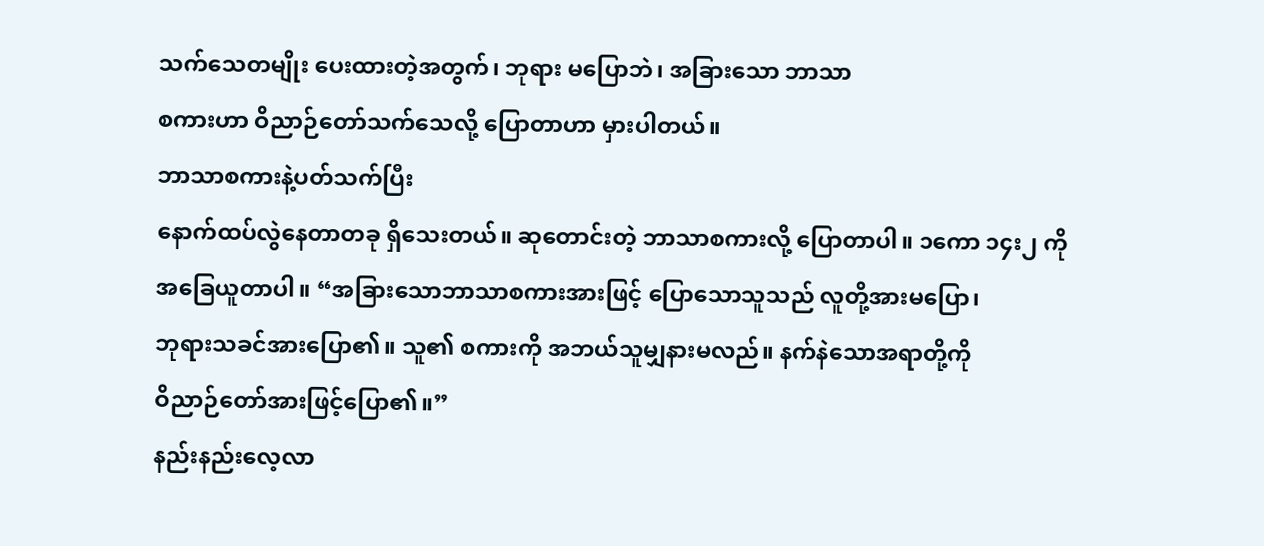သက်သေတမျိုး ပေးထားတဲ့အတွက်၊ ဘုရား မပြောဘဲ၊ အခြားသော ဘာသာ
စကားဟာ ဝိညာဉ်တော်သက်သေလို့ ပြောတာဟာ မှားပါတယ်။
ဘာသာစကားနဲ့ပတ်သက်ပြီး
နောက်ထပ်လွဲနေတာတခု ရှိသေးတယ်။ ဆုတောင်းတဲ့ ဘာသာစကားလို့ ပြောတာပါ။ ၁ကော ၁၄း၂ ကို
အခြေယူတာပါ။ “အခြားသောဘာသာစကားအားဖြင့် ပြောသောသူသည် လူတို့အားမပြော၊
ဘုရားသခင်အားပြော၏။ သူ၏ စကားကို အဘယ်သူမျှနားမလည်။ နက်နဲသောအရာတို့ကို
ဝိညာဉ်တော်အားဖြင့်ပြော၏။”
နည်းနည်းလေ့လာ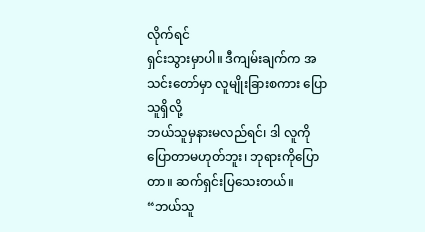လိုက်ရင်
ရှင်းသွားမှာပါ။ ဒီကျမ်းချက်က အသင်းတော်မှာ လူမျိုးခြားစကား ပြောသူရှိလို့
ဘယ်သူမှနားမလည်ရင်၊ ဒါ လူကိုပြောတာမဟုတ်ဘူး၊ ဘုရားကိုပြောတာ။ ဆက်ရှင်းပြသေးတယ်။
“ဘယ်သူ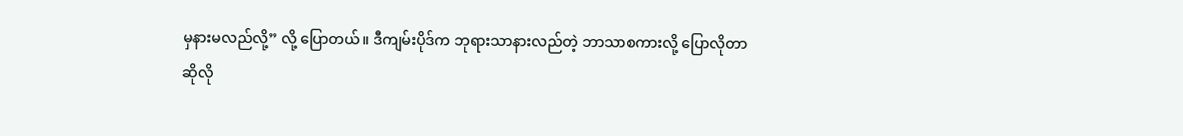မှနားမလည်လို့” လို့ ပြောတယ်။ ဒီကျမ်းပိုဒ်က ဘုရားသာနားလည်တဲ့ ဘာသာစကားလို့ ပြောလိုတာ
ဆိုလို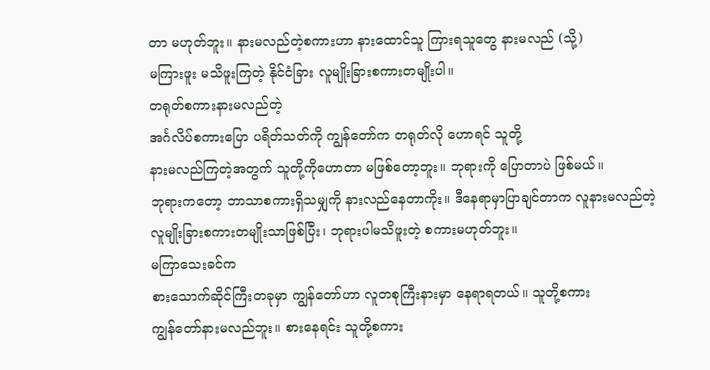တာ မဟုတ်ဘူး။ နားမလည်တဲ့စကားဟာ နားထောင်သူ ကြားရသူတွေ နားမလည် (သို့)
မကြားဖူး မသိဖူးကြတဲ့ နိုင်ငံခြား လူမျိုးခြားစကားတမျိုးပါ။
တရုတ်စကားနားမလည်တဲ့
အင်္ဂလိပ်စကားပြော ပရိတ်သတ်ကို ကျွန်တော်က တရုတ်လို ဟောရင် သူတို့
နားမလည်ကြတဲ့အတွက် သူတို့ကိုဟောတာ မဖြစ်တော့ဘူး။ ဘုရားကို ပြောတာပဲ ဖြစ်မယ်။
ဘုရားကတော့ ဘာသာစကားရှိသမျှကို နားလည်နေတာကိုး။ ဒီနေရာမှာပြာချင်တာက လူနားမလည်တဲ့
လူမျိုးခြားစကားတမျိုးသာဖြစ်ပြီး၊ ဘုရားပါမသိဖူးတဲ့ စကားမဟုတ်ဘူး။
မကြာသေးခင်က
စားသောက်ဆိုင်ကြီးတခုမှာ ကျွန်တော်ဟာ လူတစုကြီးနားမှာ နေရာရတယ်။ သူတို့စကား
ကျွန်တော်နားမလည်ဘူး။ စားနေရင်း သူတို့စကား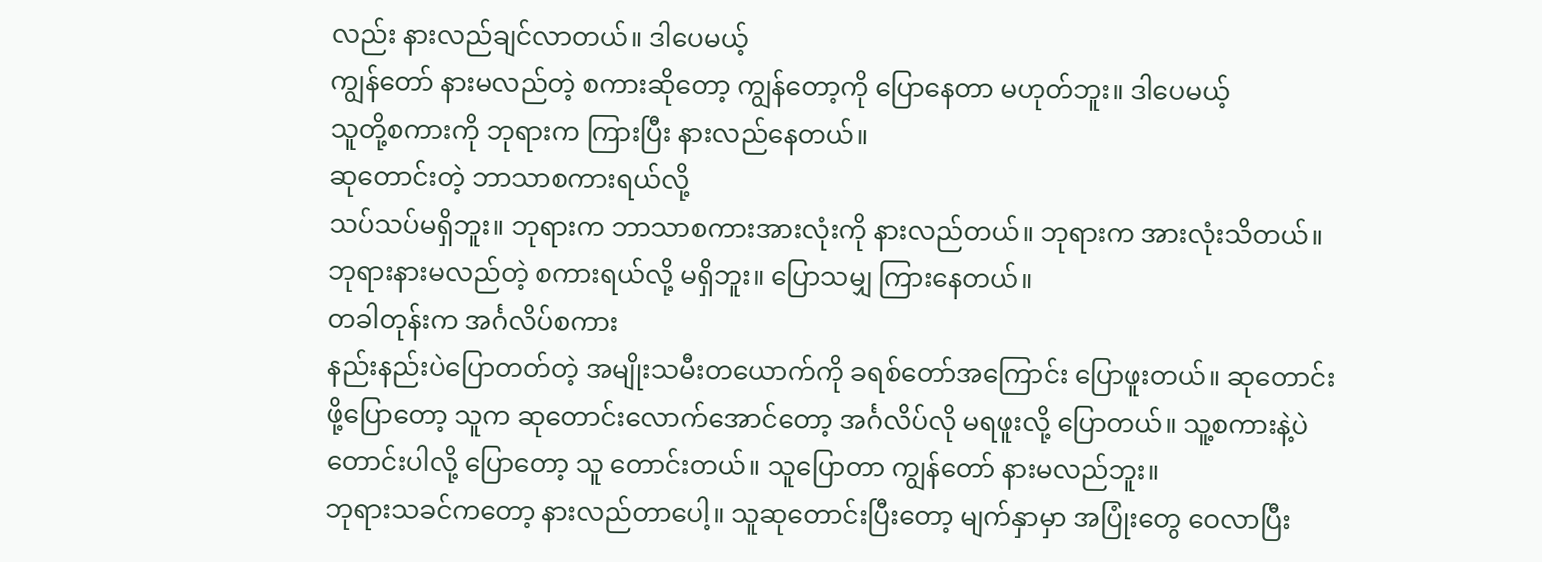လည်း နားလည်ချင်လာတယ်။ ဒါပေမယ့်
ကျွန်တော် နားမလည်တဲ့ စကားဆိုတော့ ကျွန်တော့ကို ပြောနေတာ မဟုတ်ဘူး။ ဒါပေမယ့်
သူတို့စကားကို ဘုရားက ကြားပြီး နားလည်နေတယ်။
ဆုတောင်းတဲ့ ဘာသာစကားရယ်လို့
သပ်သပ်မရှိဘူး။ ဘုရားက ဘာသာစကားအားလုံးကို နားလည်တယ်။ ဘုရားက အားလုံးသိတယ်။
ဘုရားနားမလည်တဲ့ စကားရယ်လို့ မရှိဘူး။ ပြောသမျှ ကြားနေတယ်။
တခါတုန်းက အင်္ဂလိပ်စကား
နည်းနည်းပဲပြောတတ်တဲ့ အမျိုးသမီးတယောက်ကို ခရစ်တော်အကြောင်း ပြောဖူးတယ်။ ဆုတောင်း
ဖို့ပြောတော့ သူက ဆုတောင်းလောက်အောင်တော့ အင်္ဂလိပ်လို မရဖူးလို့ ပြောတယ်။ သူ့စကားနဲ့ပဲ
တောင်းပါလို့ ပြောတော့ သူ တောင်းတယ်။ သူပြောတာ ကျွန်တော် နားမလည်ဘူး။
ဘုရားသခင်ကတော့ နားလည်တာပေါ့။ သူဆုတောင်းပြီးတော့ မျက်နှာမှာ အပြုံးတွေ ဝေလာပြီး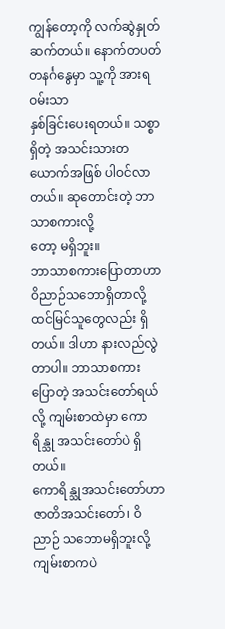ကျွန်တော့ကို လက်ဆွဲနှုတ်ဆက်တယ်။ နောက်တပတ်တနင်္ဂနွေမှာ သူ့ကို အားရဝမ်းသာ
နှစ်ခြင်းပေးရတယ်။ သစ္စာရှိတဲ့ အသင်းသားတယောက်အဖြစ် ပါဝင်လာတယ်။ ဆုတောင်းတဲ့ ဘာသာစကားလို့
တော့ မရှိဘူး။
ဘာသာစကားပြောတာဟာ
ဝိညာဉ်သဘောရှိတာလို့ ထင်မြင်သူတွေလည်း ရှိတယ်။ ဒါဟာ နားလည်လွဲတာပါ။ ဘာသာစကား
ပြောတဲ့ အသင်းတော်ရယ်လို့ ကျမ်းစာထဲမှာ ကောရိန္သု အသင်းတော်ပဲ ရှိတယ်။
ကောရိန္သုအသင်းတော်ဟာ ဇာတိအသင်းတော်၊ ဝိညာဉ် သဘောမရှိဘူးလို့ ကျမ်းစာကပဲ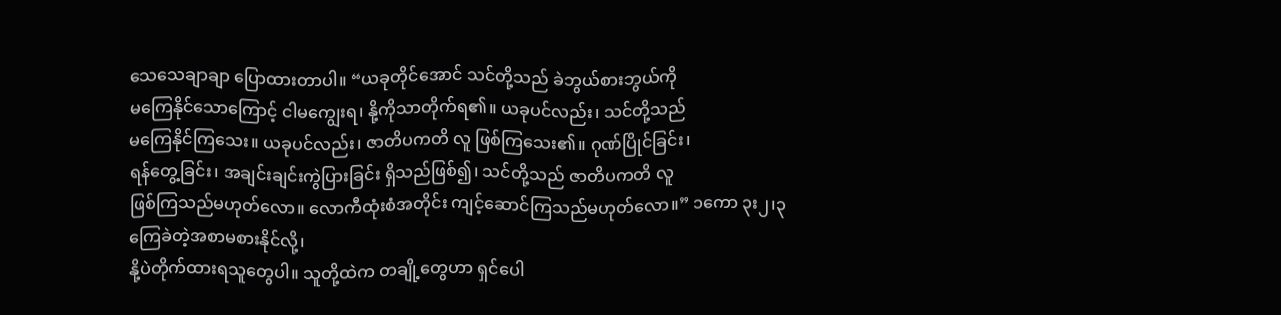သေသေချာချာ ပြောထားတာပါ။ “ယခုတိုင်အောင် သင်တို့သည် ခဲဘွယ်စားဘွယ်ကို
မကြေနိုင်သောကြောင့် ငါမကျွေးရ၊ နို့ကိုသာတိုက်ရ၏။ ယခုပင်လည်း၊ သင်တို့သည်
မကြေနိုင်ကြသေး။ ယခုပင်လည်း၊ ဇာတိပကတိ လူ ဖြစ်ကြသေး၏။ ဂုဏ်ပြိုင်ခြင်း၊
ရန်တွေ့ခြင်း၊ အချင်းချင်းကွဲပြားခြင်း ရှိသည်ဖြစ်၍၊ သင်တို့သည် ဇာတိပကတိ လူ
ဖြစ်ကြသည်မဟုတ်လော။ လောကီထုံးစံအတိုင်း ကျင့်ဆောင်ကြသည်မဟုတ်လော။” ၁ကော ၃း၂၊၃
ကြေခဲတဲ့အစာမစားနိုင်လို့၊
နို့ပဲတိုက်ထားရသူတွေပါ။ သူတို့ထဲက တချို့တွေဟာ ရှင်ပေါ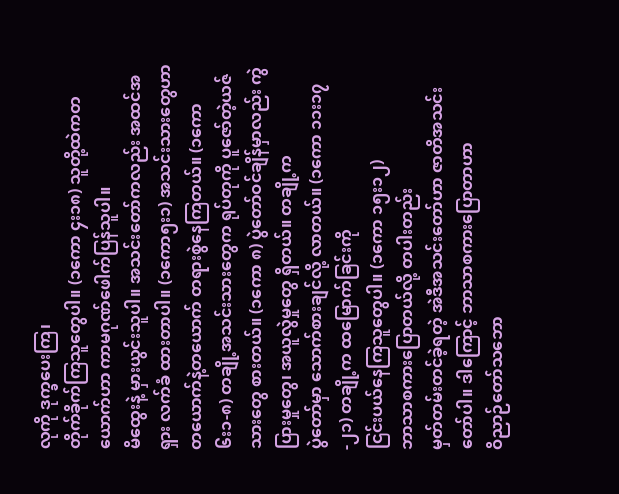လုကို ဒုက္ခပေးကြ၊
တိုက်ခိုက်ကြသူတွေပါ။ (၁ကော ၄း၁၈) သူတို့ထဲကတယောက်ဟာ ကာမဂုဏ်ဖေါက်ပြန်သူပါ။
မိထွေးနဲ့ မှားယွင်းသူပါ။ အသင်းတော်ကလည်း အထင်အရှား လက်ခံ ထားတာပါ။ (၁ကော၅း၁) အသင်းသားတွေဟာ တယောက်နဲ့တယောက် တရားစွဲနေကြတယ်။ (၁ကော
၆း၁-၈) တချို့အသင်းသားတွေက ရုပ်တုကို ပူဇော်တဲ့ယဇ်သားတွေ စားတယ်။ (၁ကော ၈) ပွဲတော်ဝင်ချိန်မှာလည်း ကွဲပြားမှုတွေ၊ အယူလွဲမှုတွေ ရှိတယ်။ တချို့က
ပွဲတော်မှာ သောက်စားချင်လို့ လာတယ်။ (၁ကော ၁၁း၁၇-၂၁) တချို့က ထမြောက်ခြင်းကို
ငြင်းပယ်နေကြသူတွေပါ။ (၁ကော ၁၅း၁၂)
ဘာသာစကားပြောတယ်လို့ တပါးတည်း
မှတ်တမ်းတင်ခဲ့ရတဲ့ အဲဒီအသင်းတော်ဟာ ဇာတိအသင်းတော်ပါ။ ဒါကြောင့် ဘာသာစကားပြောတာဟာ
ဝိညာဉ်တော်သဘော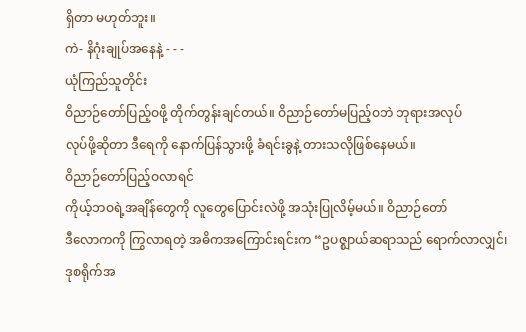ရှိတာ မဟုတ်ဘူး။
ကဲ- နိဂုံးချုပ်အနေနဲ့ - - -
ယုံကြည်သူတိုင်း
ဝိညာဉ်တော်ပြည့်ဝဖို့ တိုက်တွန်းချင်တယ်။ ဝိညာဉ်တော်မပြည့်ဝဘဲ ဘုရားအလုပ်
လုပ်ဖို့ဆိုတာ ဒီရေကို နောက်ပြန်သွားဖို့ ခံရင်းခွနဲ့ တားသလိုဖြစ်နေမယ်။
ဝိညာဉ်တော်ပြည့်ဝလာရင်
ကိုယ့်ဘဝရဲ့အချိန်တွေကို လူတွေပြောင်းလဲဖို့ အသုံးပြုလိမ့်မယ်။ ဝိညာဉ်တော်
ဒီလောကကို ကြွလာရတဲ့ အဓိကအကြောင်းရင်းက “ဥပဇ္စျာယ်ဆရာသည် ရောက်လာလျှင်၊
ဒုစရိုက်အ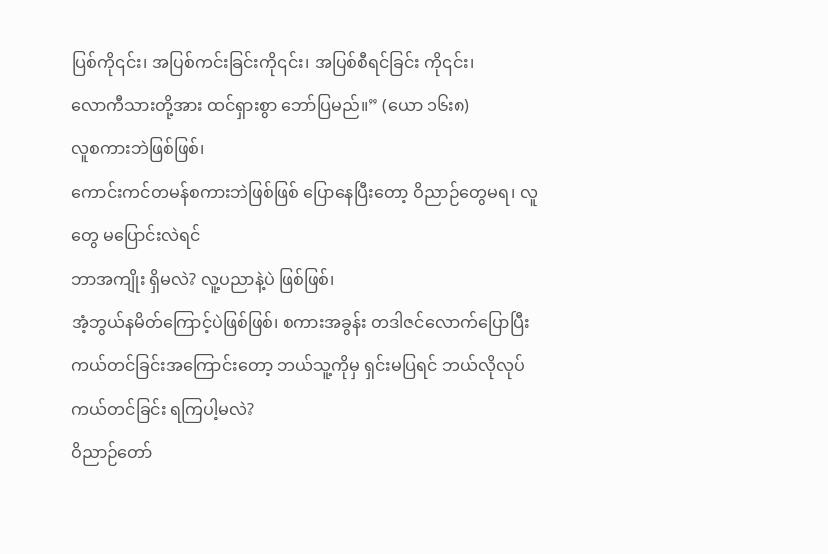ပြစ်ကို၎င်း၊ အပြစ်ကင်းခြင်းကို၎င်း၊ အပြစ်စီရင်ခြင်း ကို၎င်း၊
လောကီသားတို့အား ထင်ရှားစွာ ဘော်ပြမည်။” (ယော ၁၆း၈)
လူစကားဘဲဖြစ်ဖြစ်၊
ကောင်းကင်တမန်စကားဘဲဖြစ်ဖြစ် ပြောနေပြီးတော့ ဝိညာဉ်တွေမရ၊ လူတွေ မပြောင်းလဲရင်
ဘာအကျိုး ရှိမလဲ? လူ့ပညာနဲ့ပဲ ဖြစ်ဖြစ်၊
အံ့ဘွယ်နမိတ်ကြောင့်ပဲဖြစ်ဖြစ်၊ စကားအခွန်း တဒါဇင်လောက်ပြောပြီး
ကယ်တင်ခြင်းအကြောင်းတော့ ဘယ်သူ့ကိုမှ ရှင်းမပြရင် ဘယ်လိုလုပ် ကယ်တင်ခြင်း ရကြပါ့မလဲ?
ဝိညာဉ်တော်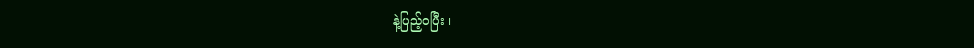နဲ့ပြည့်ဝပြီး ၊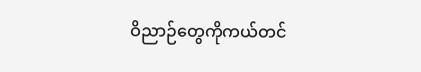ဝိညာဉ်တွေကိုကယ်တင်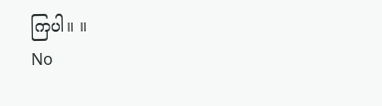ကြပါ။ ။
No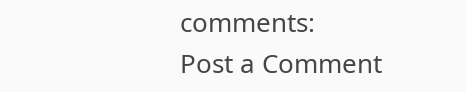comments:
Post a Comment